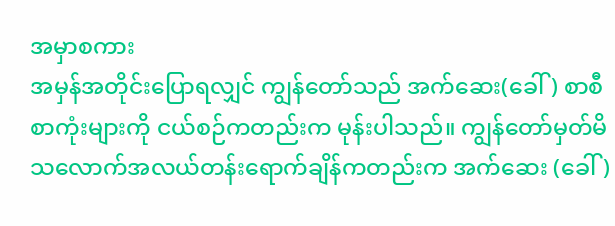အမှာစကား
အမှန်အတိုင်းပြောရလျှင် ကျွန်တော်သည် အက်ဆေး(ခေါ်) စာစီစာကုံးများကို ငယ်စဉ်ကတည်းက မုန်းပါသည်။ ကျွန်တော်မှတ်မိသလောက်အလယ်တန်းရောက်ချိန်ကတည်းက အက်ဆေး (ခေါ်)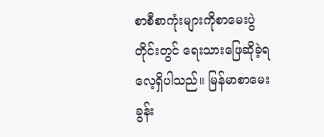စာစီစာကုံးများကိုစာမေးပွဲတိုင်းတွင် ရေးသားဖြေဆိုခဲ့ရလေ့ရှိပါသည်။ မြန်မာစာမေးခွန်း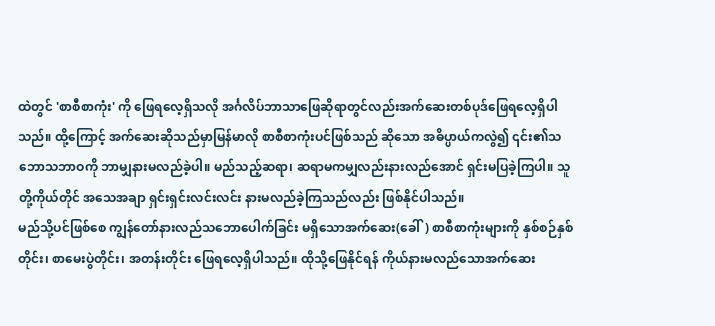ထဲတွင် 'စာစီစာကုံး' ကို ဖြေရလေ့ရှိသလို အင်္ဂလိပ်ဘာသာဖြေဆိုရာတွင်လည်းအက်ဆေးတစ်ပုဒ်ဖြေရလေ့ရှိပါသည်။ ထို့ကြောင့် အက်ဆေးဆိုသည်မှာမြန်မာလို စာစီစာကုံးပင်ဖြစ်သည် ဆိုသော အဓိပ္ပာယ်ကလွဲ၍ ၎င်း၏သဘောသဘာဝကို ဘာမျှနားမလည်ခဲ့ပါ။ မည်သည့်ဆရာ၊ ဆရာမကမျှလည်းနားလည်အောင် ရှင်းမပြခဲ့ကြပါ။ သူတို့ကိုယ်တိုင် အသေအချာ ရှင်းရှင်းလင်းလင်း နားမလည်ခဲ့ကြသည်လည်း ဖြစ်နိုင်ပါသည်။
မည်သို့ပင်ဖြစ်စေ ကျွန်တော်နားလည်သဘောပေါက်ခြင်း မရှိသောအက်ဆေး(ခေါ်) စာစီစာကုံးများကို နှစ်စဉ်နှစ်တိုင်း၊ စာမေးပွဲတိုင်း၊ အတန်းတိုင်း ဖြေရလေ့ရှိပါသည်။ ထိုသို့ဖြေနိုင်ရန် ကိုယ်နားမလည်သောအက်ဆေး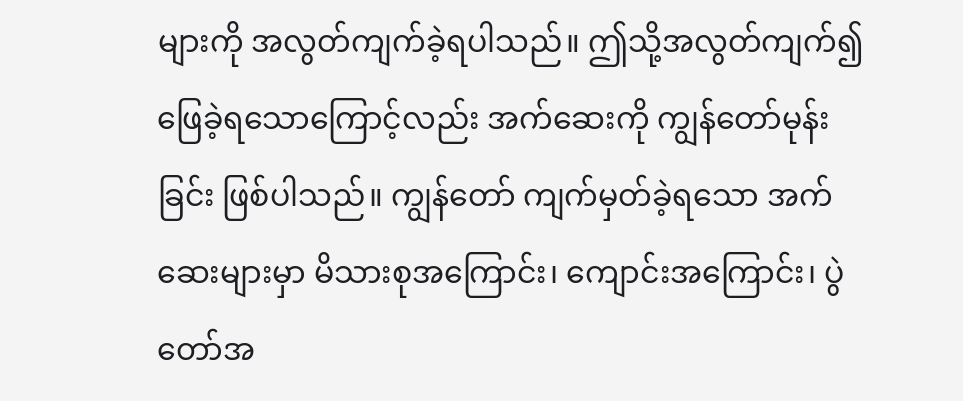များကို အလွတ်ကျက်ခဲ့ရပါသည်။ ဤသို့အလွတ်ကျက်၍ ဖြေခဲ့ရသောကြောင့်လည်း အက်ဆေးကို ကျွန်တော်မုန်းခြင်း ဖြစ်ပါသည်။ ကျွန်တော် ကျက်မှတ်ခဲ့ရသော အက်ဆေးများမှာ မိသားစုအကြောင်း၊ ကျောင်းအကြောင်း၊ ပွဲတော်အ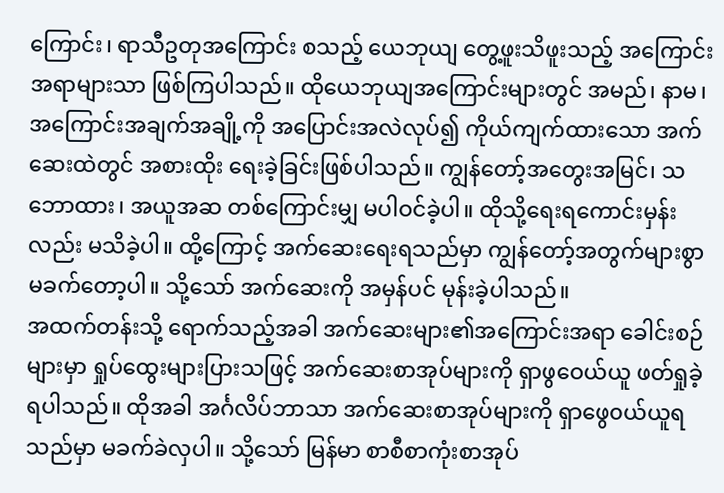ကြောင်း၊ ရာသီဥတုအကြောင်း စသည့် ယေဘုယျ တွေ့ဖူးသိဖူးသည့် အကြောင်းအရာများသာ ဖြစ်ကြပါသည်။ ထိုယေဘုယျအကြောင်းများတွင် အမည်၊ နာမ၊ အကြောင်းအချက်အချို့ကို အပြောင်းအလဲလုပ်၍ ကိုယ်ကျက်ထားသော အက်ဆေးထဲတွင် အစားထိုး ရေးခဲ့ခြင်းဖြစ်ပါသည်။ ကျွန်တော့်အတွေးအမြင်၊ သဘောထား၊ အယူအဆ တစ်ကြောင်းမျှ မပါဝင်ခဲ့ပါ။ ထိုသို့ရေးရကောင်းမှန်းလည်း မသိခဲ့ပါ။ ထို့ကြောင့် အက်ဆေးရေးရသည်မှာ ကျွန်တော့်အတွက်များစွာ မခက်တော့ပါ။ သို့သော် အက်ဆေးကို အမှန်ပင် မုန်းခဲ့ပါသည်။
အထက်တန်းသို့ ရောက်သည့်အခါ အက်ဆေးများ၏အကြောင်းအရာ ခေါင်းစဉ်များမှာ ရှုပ်ထွေးများပြားသဖြင့် အက်ဆေးစာအုပ်များကို ရှာဖွဝေယ်ယူ ဖတ်ရှုခဲ့ရပါသည်။ ထိုအခါ အင်္ဂလိပ်ဘာသာ အက်ဆေးစာအုပ်များကို ရှာဖွေ၀ယ်ယူရသည်မှာ မခက်ခဲလှပါ။ သို့သော် မြန်မာ စာစီစာကုံးစာအုပ်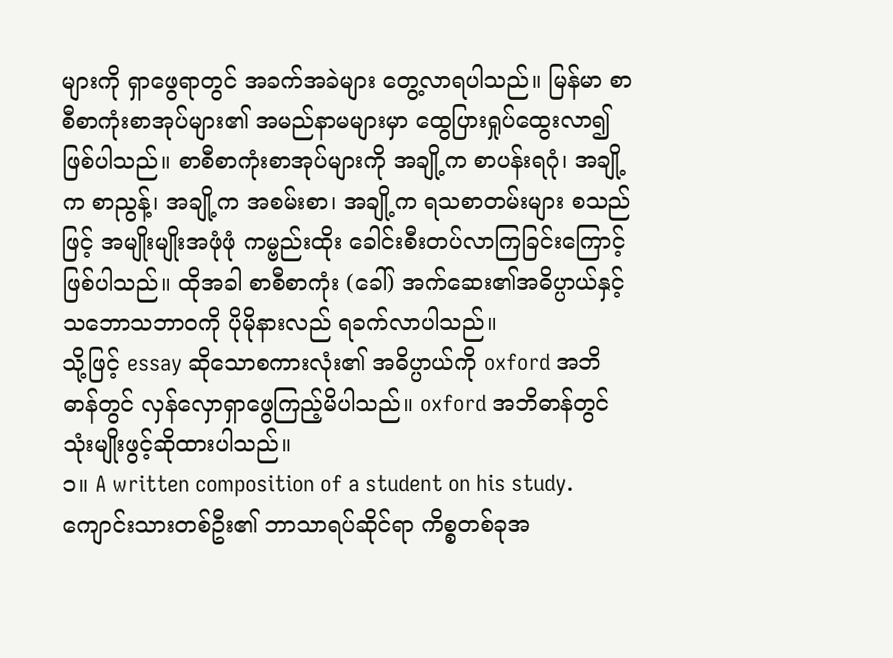များကို ရှာဖွေရာတွင် အခက်အခဲများ တွေ့လာရပါသည်။ မြန်မာ စာစီစာကုံးစာအုပ်များ၏ အမည်နာမများမှာ ထွေပြားရှုပ်ထွေးလာ၍ ဖြစ်ပါသည်။ စာစီစာကုံးစာအုပ်များကို အချို့က စာပန်းရဂုံ၊ အချို့က စာညွန့်၊ အချို့က အစမ်းစာ၊ အချို့က ရသစာတမ်းများ စသည်ဖြင့် အမျိုးမျိုးအဖုံဖုံ ကမ္ဗည်းထိုး ခေါင်းစီးတပ်လာကြခြင်းကြောင့် ဖြစ်ပါသည်။ ထိုအခါ စာစီစာကုံး (ခေါ်) အက်ဆေး၏အဓိပ္ပာယ်နှင့် သဘောသဘာဝကို ပိုမိုနားလည် ရခက်လာပါသည်။
သို့ဖြင့် essay ဆိုသောစကားလုံး၏ အဓိပ္ပာယ်ကို oxford အဘိဓာန်တွင် လှန်လှောရှာဖွေကြည့်မိပါသည်။ oxford အဘိဓာန်တွင် သုံးမျိုးဖွင့်ဆိုထားပါသည်။
၁။ A written composition of a student on his study.ကျောင်းသားတစ်ဦး၏ ဘာသာရပ်ဆိုင်ရာ ကိစ္စတစ်ခုအ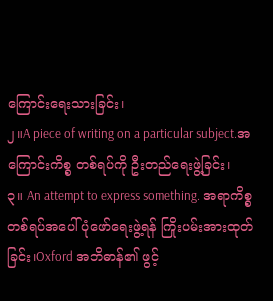ကြောင်းရေးသားခြင်း၊
၂။A piece of writing on a particular subject.အကြောင်းကိစ္စ တစ်ရပ်ကို ဦးတည်ရေးဖွဲ့ခြင်း၊
၃။ An attempt to express something. အရာကိစ္စတစ်ရပ်အပေါ်ပုံဖော်ရေးဖွဲ့ရန် ကြိုးပမ်းအားထုတ်ခြင်း၊Oxford အဘိဓာန်၏ ဖွင့်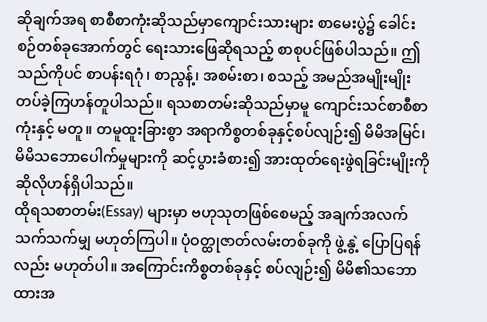ဆိုချက်အရ စာစီစာကုံးဆိုသည်မှာကျောင်းသားများ စာမေးပွဲ၌ ခေါင်းစဉ်တစ်ခုအောက်တွင် ရေးသားဖြေဆိုရသည့် စာစုပင်ဖြစ်ပါသည်။ ဤသည်ကိုပင် စာပန်းရဂုံ၊ စာညွန့်၊ အစမ်းစာ၊ စသည့် အမည်အမျိုးမျိုး တပ်ခဲ့ကြဟန်တူပါသည်။ ရသစာတမ်းဆိုသည်မှာမူ ကျောင်းသင်စာစီစာကုံးနှင့် မတူ။ တမူထူးခြားစွာ အရာကိစ္စတစ်ခုနှင့်စပ်လျဉ်း၍ မိမိအမြင်၊ မိမိသဘောပေါက်မှုများကို ဆင့်ပွားခံစား၍ အားထုတ်ရေးဖွဲရခြင်းမျိုးကို ဆိုလိုဟန်ရှိပါသည်။
ထိုရသစာတမ်း(Essay) များမှာ ဗဟုသုတဖြစ်စေမည့် အချက်အလက်သက်သက်မျှ မဟုတ်ကြပါ။ ပုံဝတ္ထုဇာတ်လမ်းတစ်ခုကို ဖွဲ့နွဲ့ ပြောပြရန်လည်း မဟုတ်ပါ။ အကြောင်းကိစ္စတစ်ခုနှင့် စပ်လျဉ်း၍ မိမိ၏သဘောထားအ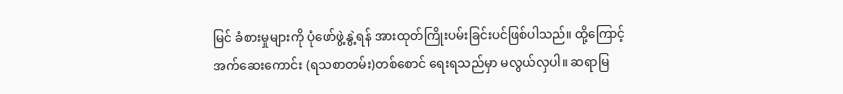မြင် ခံစားမှုများကို ပုံဖော်ဖွဲ့နွဲ့ရန် အားထုတ်ကြိုးပမ်းခြင်းပင်ဖြစ်ပါသည်။ ထို့ကြောင့် အက်ဆေးကောင်း (ရသစာတမ်း)တစ်စောင် ရေးရသည်မှာ မလွယ်လှပါ။ ဆရာမြ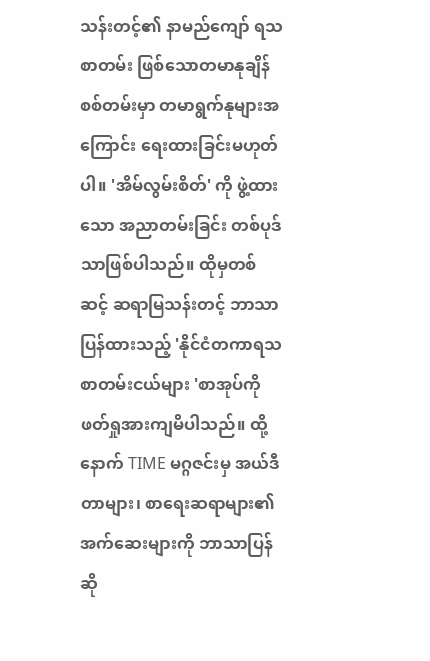သန်းတင့်၏ နာမည်ကျော် ရသစာတမ်း ဖြစ်သောတမာနုချိန်စစ်တမ်းမှာ တမာရွက်နုများအကြောင်း ရေးထားခြင်းမဟုတ်ပါ။ 'အိမ်လွမ်းစိတ်' ကို ဖွဲ့ထားသော အညာတမ်းခြင်း တစ်ပုဒ်သာဖြစ်ပါသည်။ ထိုမှတစ်ဆင့် ဆရာမြသန်းတင့် ဘာသာပြန်ထားသည့် 'နိုင်ငံတကာရသ စာတမ်းငယ်များ 'စာအုပ်ကို ဖတ်ရှုအားကျမိပါသည်။ ထို့နောက် TIME မဂ္ဂဇင်းမှ အယ်ဒီတာများ၊ စာရေးဆရာများ၏ အက်ဆေးများကို ဘာသာပြန်ဆို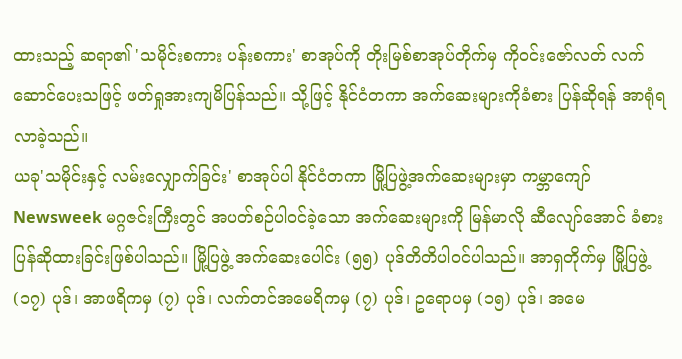ထားသည့် ဆရာ၏ 'သမိုင်းစကား ပန်းစကား' စာအုပ်ကို တိုးမြစ်စာအုပ်တိုက်မှ ကိုဝင်းဇော်လတ် လက်ဆောင်ပေးသဖြင့် ဖတ်ရှုအားကျမိပြန်သည်။ သို့ဖြင့် နိုင်ငံတကာ အက်ဆေးများကိုခံစား ပြန်ဆိုရန် အာရုံရလာခဲ့သည်။
ယခု'သမိုင်းနှင့် လမ်းလျှောက်ခြင်း' စာအုပ်ပါ နိုင်ငံတကာ မြို့ပြဖွဲ့အက်ဆေးများမှာ ကမ္ဘာကျော် Newsweek မဂ္ဂဇင်းကြီးတွင် အပတ်စဉ်ပါဝင်ခဲ့သော အက်ဆေးများကို မြန်မာလို ဆီလျော်အောင် ခံစားပြန်ဆိုထားခြင်းဖြစ်ပါသည်။ မြို့ပြဖွဲ့ အက်ဆေးပေါင်း (၅၅) ပုဒ်တိတိပါဝင်ပါသည်။ အာရှတိုက်မှ မြို့ပြဖွဲ့ (၁၇) ပုဒ်၊ အာဖရိကမှ (၇) ပုဒ်၊ လက်တင်အမေရိကမှ (၇) ပုဒ်၊ ဥရောပမှ (၁၅) ပုဒ်၊ အမေ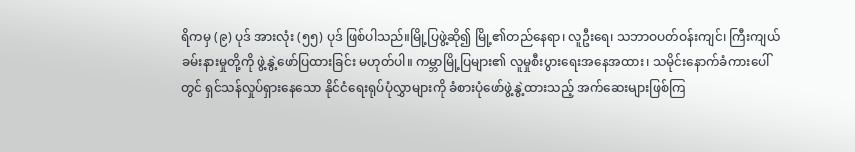ရိကမှ (၉) ပုဒ် အားလုံး (၅၅) ပုဒ် ဖြစ်ပါသည်။မြို့ပြဖွဲ့ဆို၍ မြို့၏တည်နေရာ၊ လူဦးရေ၊ သဘာဝပတ်ဝန်းကျင်၊ ကြီးကျယ်ခမ်းနားမှုတို့ကို ဖွဲ့နွဲ့ဖော်ပြထားခြင်း မဟုတ်ပါ။ ကမ္ဘာမြို့ပြများ၏ လူမှုစီးပွားရေးအနေအထား၊ သမိုင်းနောက်ခံကားပေါ်တွင် ရှင်သန်လှုပ်ရှားနေသော နိုင်ငံရေးရုပ်ပုံလွှာများကို ခံစားပုံဖော်ဖွဲ့နွဲ့ထားသည့် အက်ဆေးများဖြစ်ကြ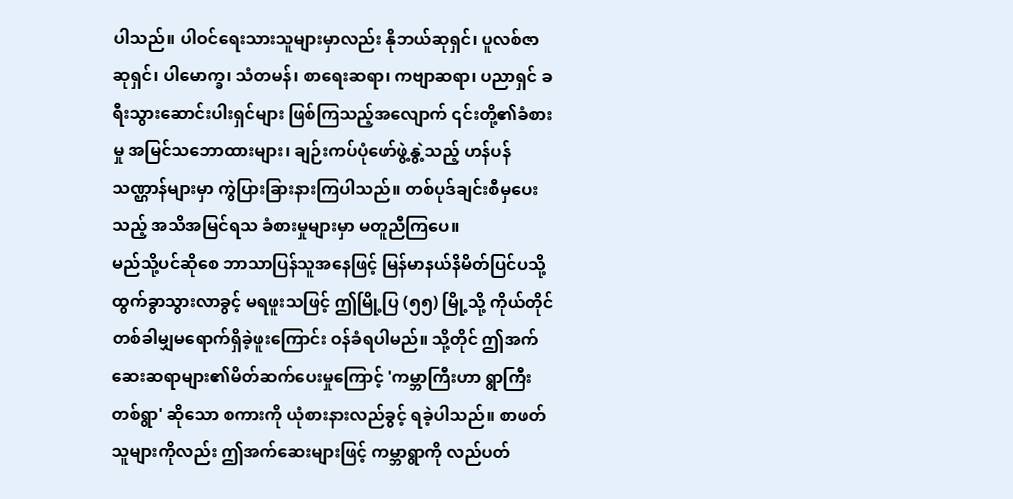ပါသည်။ ပါဝင်ရေးသားသူများမှာလည်း နိုဘယ်ဆုရှင်၊ ပူလစ်ဇာဆုရှင်၊ ပါမောက္ခ၊ သံတမန်၊ စာရေးဆရာ၊ ကဗျာဆရာ၊ ပညာရှင် ခရီးသွားဆောင်းပါးရှင်များ ဖြစ်ကြသည့်အလျောက် ၎င်းတို့၏ခံစားမှု အမြင်သဘောထားများ၊ ချဉ်းကပ်ပုံဖော်ဖွဲ့နွဲ့သည့် ဟန်ပန်သဏ္ဌာန်များမှာ ကွဲပြားခြားနားကြပါသည်။ တစ်ပုဒ်ချင်းစီမှပေးသည့် အသိအမြင်ရသ ခံစားမှုများမှာ မတူညီကြပေ။
မည်သို့ပင်ဆိုစေ ဘာသာပြန်သူအနေဖြင့် မြန်မာနယ်နိမိတ်ပြင်ပသို့ထွက်ခွာသွားလာခွင့် မရဖူးသဖြင့် ဤမြို့ပြ (၅၅) မြို့သို့ ကိုယ်တိုင်တစ်ခါမျှမရောက်ရှိခဲ့ဖူးကြောင်း ဝန်ခံရပါမည်။ သို့တိုင် ဤအက်ဆေးဆရာများ၏မိတ်ဆက်ပေးမှုကြောင့် 'ကမ္ဘာကြီးဟာ ရွာကြီးတစ်ရွာ' ဆိုသော စကားကို ယုံစားနားလည်ခွင့် ရခဲ့ပါသည်။ စာဖတ်သူများကိုလည်း ဤအက်ဆေးများဖြင့် ကမ္ဘာရွာကို လည်ပတ်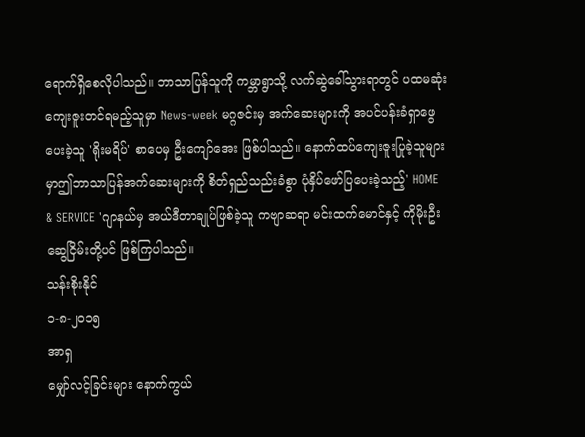ရောက်ရှိစေလိုပါသည်။ ဘာသာပြန်သူကို ကမ္ဘာရွာသို့ လက်ဆွဲခေါ်သွားရာတွင် ပထမဆုံးကျေးဇူးတင်ရမည့်သူမှာ News-week မဂ္ဂဇင်းမှ အက်ဆေးများကို အပင်ပန်းခံရှာဖွေပေးခဲ့သူ 'ရိုးမရိပ်' စာပေမှ ဦးကျော်အေး ဖြစ်ပါသည်။ နောက်ထပ်ကျေးဇူးပြုခဲ့သူများမှာဤဘာသာပြန်အက်ဆေးများကို စိတ်ရှည်သည်းခံစွာ ပုံနှိပ်ဖော်ပြပေးခဲ့သည့်' HOME & SERVICE 'ဂျာနယ်မှ အယ်ဒီတာချုပ်ဖြစ်ခဲ့သူ ကဗျာဆရာ မင်းထက်မောင်နှင့် ကိုမိုးဦးဆွေငြိမ်းတို့ပင် ဖြစ်ကြပါသည်။
သန်းစိုးနိုင်
၁-၈-၂ဝ၁၅
အာရှ
မျှော်လင့်ခြင်းများ နောက်ကွယ်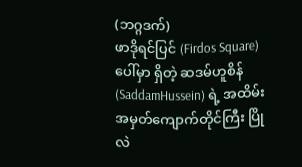(ဘဂ္ဂဒက်)
ဖာဒိုရင်ပြင် (Firdos Square) ပေါ်မှာ ရှိတဲ့ ဆဒမ်ဟူစိန် (SaddamHussein) ရဲ့ အထိမ်းအမှတ်ကျောက်တိုင်ကြီး ပြိုလဲ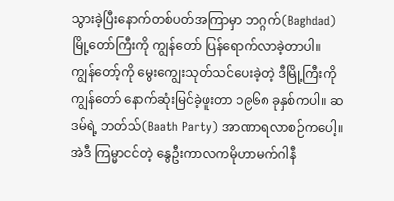သွားခဲ့ပြီးနောက်တစ်ပတ်အကြာမှာ ဘဂ္ဂက်(Baghdad) မြို့တော်ကြီးကို ကျွန်တော် ပြန်ရောက်လာခဲ့တာပါ။ ကျွန်တော့်ကို မွေးကျွေးသုတ်သင်ပေးခဲ့တဲ့ ဒီမြို့ကြီးကိုကျွန်တော် နောက်ဆုံးမြင်ခဲ့ဖူးတာ ၁၉၆၈ ခုနှစ်ကပါ။ ဆဒမ်ရဲ့ ဘတ်သ်(Baath Party) အာဏာရလာစဉ်ကပေါ့။ အဲဒီ ကြမ္မာငင်တဲ့ နွေဦးကာလကမိုဟာမက်ဂါနီ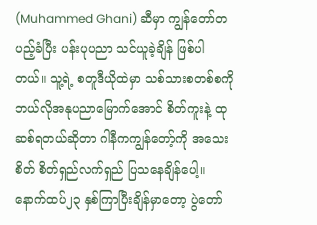(Muhammed Ghani) ဆီမှာ ကျွန်တော်တပည့်ခံပြီး ပန်းပုပညာ သင်ယူခဲ့ချိန် ဖြစ်ပါတယ်။ သူ့ရဲ့ စတူဒီယိုထဲမှာ သစ်သားစတစ်စကိုဘယ်လိုအနုပညာမြောက်အောင် စိတ်ကူးနဲ့ ထုဆစ်ရတယ်ဆိုတာ ဂါနီကကျွန်တော့်ကို အသေးစိတ် စိတ်ရှည်လက်ရှည် ပြသနေချိန်ပေါ့။ နောက်ထပ်၂၃ နှစ်ကြာပြီးချိန်မှာတော့ ပွဲတော်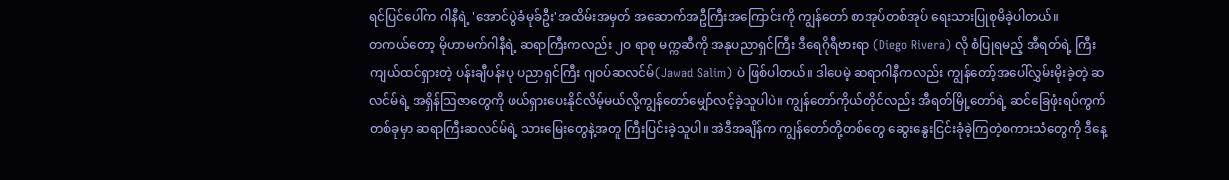ရင်ပြင်ပေါ်က ဂါနီရဲ့ 'အောင်ပွဲခံမုခ်ဦး'အထိမ်းအမှတ် အဆောက်အဦကြီးအကြောင်းကို ကျွန်တော် စာအုပ်တစ်အုပ် ရေးသားပြုစုမိခဲ့ပါတယ်။
တကယ်တော့ မိုဟာမက်ဂါနီရဲ့ ဆရာကြီးကလည်း ၂ဝ ရာစု မက္ကဆီကို အနုပညာရှင်ကြီး ဒီရေဂိုရီဗားရာ (Diego Rivera) လို စံပြုရမည့် အီရတ်ရဲ့ ကြီးကျယ်ထင်ရှားတဲ့ ပန်းချီပန်းပု ပညာရှင်ကြီး ဂျဝပ်ဆလင်မ်(Jawad Salim) ပဲ ဖြစ်ပါတယ်။ ဒါပေမဲ့ ဆရာဂါနီကလည်း ကျွန်တော့်အပေါ်လွှမ်းမိုးခဲ့တဲ့ ဆလင်မ်ရဲ့ အရှိန်သြဇာတွေကို ဖယ်ရှားပေးနိုင်လိမ့်မယ်လို့ကျွန်တော်မျှော်လင့်ခဲ့သူပါပဲ။ ကျွန်တော်ကိုယ်တိုင်လည်း အီရတ်မြို့တော်ရဲ့ ဆင်ခြေဖုံးရပ်ကွက်တစ်ခုမှာ ဆရာကြီးဆလင်မ်ရဲ့ သားမြေးတွေနဲ့အတူ ကြီးပြင်းခဲ့သူပါ။ အဲဒီအချိန်က ကျွန်တော်တို့တစ်တွေ ဆွေးနွေးငြင်းခုံခဲ့ကြတဲ့စကားသံတွေကို ဒီနေ့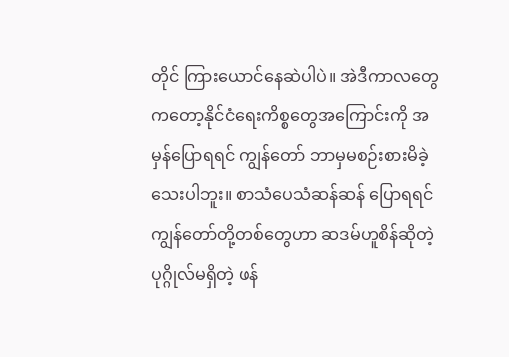တိုင် ကြားယောင်နေဆဲပါပဲ။ အဲဒီကာလတွေကတော့နိုင်ငံရေးကိစ္စတွေအကြောင်းကို အမှန်ပြောရရင် ကျွန်တော် ဘာမှမစဉ်းစားမိခဲ့သေးပါဘူး။ စာသံပေသံဆန်ဆန် ပြောရရင် ကျွန်တော်တို့တစ်တွေဟာ ဆဒမ်ဟူစိန်ဆိုတဲ့ ပုဂ္ဂိုလ်မရှိတဲ့ ဖန်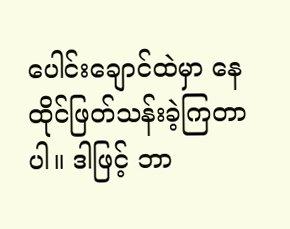ပေါင်းချောင်ထဲမှာ နေထိုင်ဖြတ်သန်းခဲ့ကြတာပါ။ ဒါဖြင့် ဘာ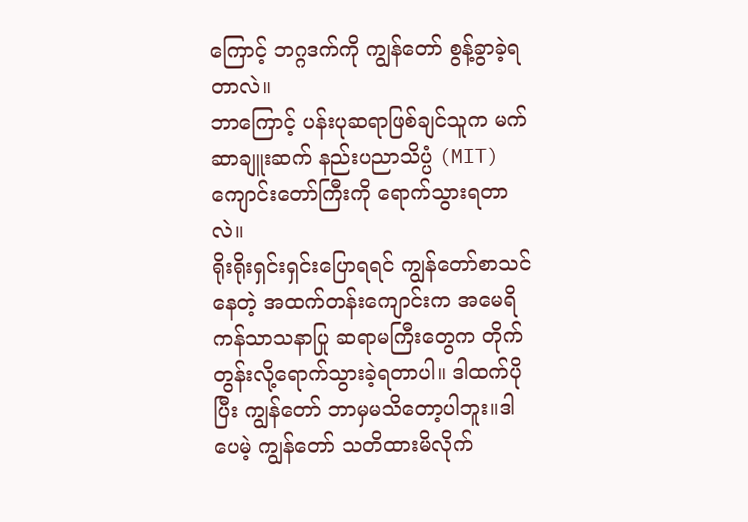ကြောင့် ဘဂ္ဂဒက်ကို ကျွန်တော် စွန့်ခွာခဲ့ရတာလဲ။
ဘာကြောင့် ပန်းပုဆရာဖြစ်ချင်သူက မက်ဆာချူးဆက် နည်းပညာသိပ္ပံ (MIT) ကျောင်းတော်ကြီးကို ရောက်သွားရတာလဲ။
ရိုးရိုးရှင်းရှင်းပြောရရင် ကျွန်တော်စာသင်နေတဲ့ အထက်တန်းကျောင်းက အမေရိကန်သာသနာပြု ဆရာမကြီးတွေက တိုက်တွန်းလို့ရောက်သွားခဲ့ရတာပါ။ ဒါထက်ပိုပြီး ကျွန်တော် ဘာမှမသိတော့ပါဘူး။ဒါပေမဲ့ ကျွန်တော် သတိထားမိလိုက်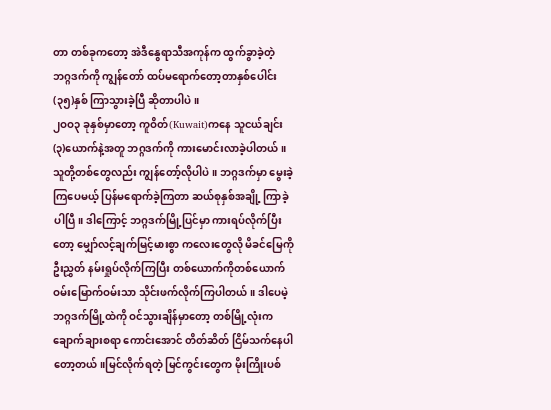တာ တစ်ခုကတော့ အဲဒီနွေရာသီအကုန်က ထွက်ခွာခဲ့တဲ့ ဘဂ္ဂဒက်ကို ကျွန်တော် ထပ်မရောက်တော့တာနှစ်ပေါင်း (၃၅)နှစ် ကြာသွားခဲ့ပြီ ဆိုတာပါပဲ။
၂ဝဝ၃ ခုနှစ်မှာတော့ ကူဝိတ်(Kuwait)ကနေ သူငယ်ချင်း(၃)ယောက်နဲ့အတူ ဘဂ္ဂဒက်ကို ကားမောင်းလာခဲ့ပါတယ်။ သူတို့တစ်တွေလည်း ကျွန်တော့်လိုပါပဲ။ ဘဂ္ဂဒက်မှာ မွေးခဲ့ကြပေမယ့် ပြန်မရောက်ခဲ့ကြတာ ဆယ်စုနှစ်အချို့ ကြာခဲ့ပါပြီ။ ဒါကြောင့် ဘဂ္ဂဒက်မြို့ပြင်မှာ ကားရပ်လိုက်ပြီးတော့ မျှော်လင့်ချက်မြင့်မားစွာ ကလေးတွေလို မိခင်မြေကို ဦးညွှတ် နမ်းရှုပ်လိုက်ကြပြီး တစ်ယောက်ကိုတစ်ယောက် ဝမ်းမြောက်ဝမ်းသာ သိုင်းဖက်လိုက်ကြပါတယ်။ ဒါပေမဲ့ ဘဂ္ဂဒက်မြို့ထဲကို ဝင်သွားချိန်မှာတော့ တစ်မြို့လုံးကချောက်ချားစရာ ကောင်းအောင် တိတ်ဆိတ် ငြိမ်သက်နေပါတော့တယ်။မြင်လိုက်ရတဲ့ မြင်ကွင်းတွေက မိုးကြိုးပစ်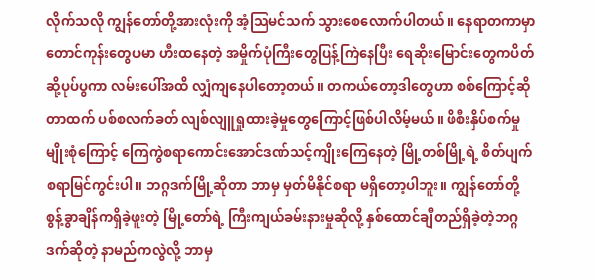လိုက်သလို ကျွန်တော်တို့အားလုံးကို အံ့သြမင်သက် သွားစေလောက်ပါတယ်။ နေရာတကာမှာ တောင်ကုန်းတွေပမာ ဟီးထနေတဲ့ အမှိုက်ပုံကြီးတွေပြန့်ကြဲနေပြီး ရေဆိုးမြောင်းတွေကပိတ်ဆို့ပုပ်ပွကာ လမ်းပေါ်အထိ လျှံကျနေပါတော့တယ်။ တကယ်တော့ဒါတွေဟာ စစ်ကြောင့်ဆိုတာထက် ပစ်စလက်ခတ် လျစ်လျူရှုထားခဲ့မှုတွေကြောင့်ဖြစ်ပါလိမ့်မယ်။ ဖိစီးနှိပ်စက်မှုမျိုးစုံကြောင့် ကြေကွဲစရာကောင်းအောင်ဒဏ်သင့်ကျိုးကြေနေတဲ့ မြို့တစ်မြို့ရဲ့ စိတ်ပျက်စရာမြင်ကွင်းပါ။ ဘဂ္ဂဒက်မြို့ဆိုတာ ဘာမှ မှတ်မိနိုင်စရာ မရှိတော့ပါဘူး။ ကျွန်တော်တို့ စွန့်ခွာချိန်ကရှိခဲ့ဖူးတဲ့ မြို့တော်ရဲ့ ကြီးကျယ်ခမ်းနားမှုဆိုလို့ နှစ်ထောင်ချီတည်ရှိခဲ့တဲ့ဘဂ္ဂဒက်ဆိုတဲ့ နာမည်ကလွဲလို့ ဘာမှ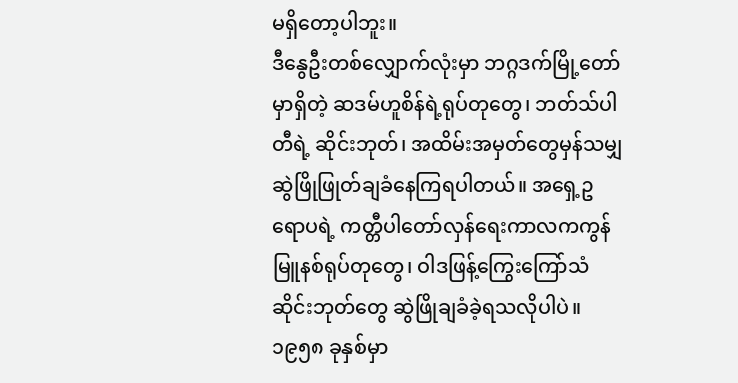မရှိတော့ပါဘူး။
ဒီနွေဦးတစ်လျှောက်လုံးမှာ ဘဂ္ဂဒက်မြို့တော်မှာရှိတဲ့ ဆဒမ်ဟူစိန်ရဲ့ရုပ်တုတွေ၊ ဘတ်သ်ပါတီရဲ့ ဆိုင်းဘုတ်၊ အထိမ်းအမှတ်တွေမှန်သမျှ ဆွဲဖြိုဖြုတ်ချခံနေကြရပါတယ်။ အရှေ့ဥရောပရဲ့ ကတ္တီပါတော်လှန်ရေးကာလကကွန်မြူနစ်ရုပ်တုတွေ၊ ဝါဒဖြန့်ကြွေးကြော်သံဆိုင်းဘုတ်တွေ ဆွဲဖြိုချခံခဲ့ရသလိုပါပဲ။ ၁၉၅၈ ခုနှစ်မှာ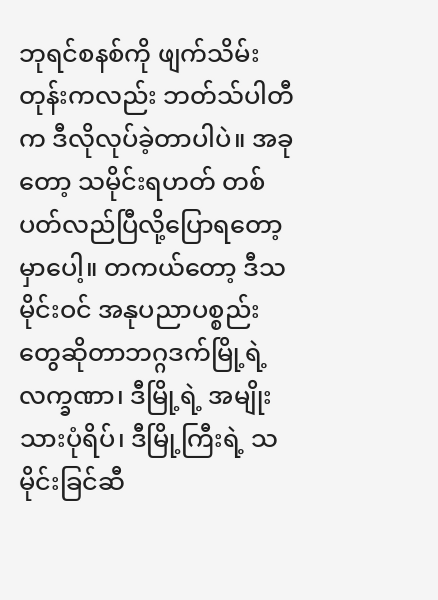ဘုရင်စနစ်ကို ဖျက်သိမ်းတုန်းကလည်း ဘတ်သ်ပါတီက ဒီလိုလုပ်ခဲ့တာပါပဲ။ အခုတော့ သမိုင်းရဟတ် တစ်ပတ်လည်ပြီလို့ပြောရတော့မှာပေါ့။ တကယ်တော့ ဒီသမိုင်းဝင် အနုပညာပစ္စည်းတွေဆိုတာဘဂ္ဂဒက်မြို့ရဲ့လက္ခဏာ၊ ဒီမြို့ရဲ့ အမျိုးသားပုံရိပ်၊ ဒီမြို့ကြီးရဲ့ သမိုင်းခြင်ဆီ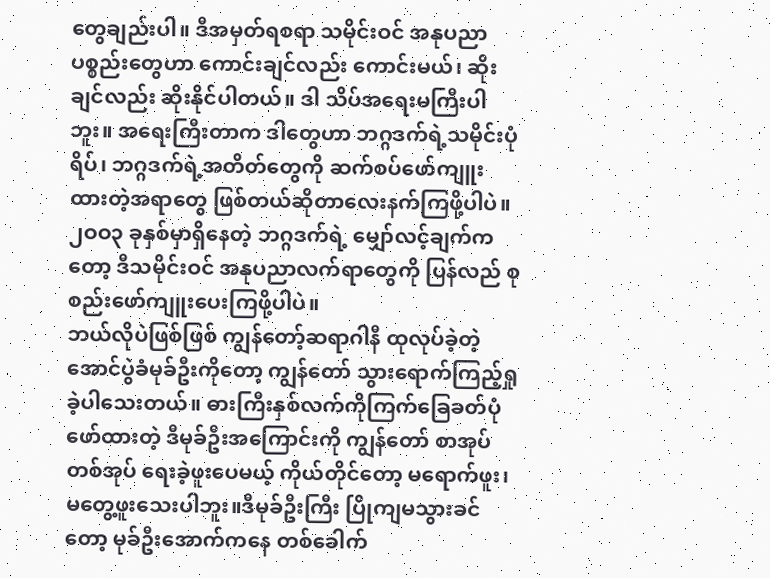တွေချည်းပါ။ ဒီအမှတ်ရစရာ သမိုင်းဝင် အနုပညာပစ္စည်းတွေဟာ ကောင်းချင်လည်း ကောင်းမယ်၊ ဆိုးချင်လည်း ဆိုးနိုင်ပါတယ်။ ဒါ သိပ်အရေးမကြီးပါဘူး။ အရေးကြီးတာက ဒါတွေဟာ ဘဂ္ဂဒက်ရဲ့သမိုင်းပုံရိပ်၊ ဘဂ္ဂဒက်ရဲ့အတိတ်တွေကို ဆက်စပ်ဖော်ကျူးထားတဲ့အရာတွေ ဖြစ်တယ်ဆိုတာလေးနက်ကြဖို့ပါပဲ။ ၂ဝဝ၃ ခုနှစ်မှာရှိနေတဲ့ ဘဂ္ဂဒက်ရဲ့ မျှော်လင့်ချက်ကတော့ ဒီသမိုင်းဝင် အနုပညာလက်ရာတွေကို ပြန်လည် စုစည်းဖော်ကျူးပေးကြဖို့ပါပဲ။
ဘယ်လိုပဲဖြစ်ဖြစ် ကျွန်တော့်ဆရာဂါနီ ထုလုပ်ခဲ့တဲ့ အောင်ပွဲခံမုခ်ဦးကိုတော့ ကျွန်တော် သွားရောက်ကြည့်ရှုခဲ့ပါသေးတယ်။ ဓားကြီးနှစ်လက်ကိုကြက်ခြေခတ်ပုံဖော်ထားတဲ့ ဒီမုခ်ဦးအကြောင်းကို ကျွန်တော် စာအုပ်တစ်အုပ် ရေးခဲ့ဖူးပေမယ့် ကိုယ်တိုင်တော့ မရောက်ဖူး၊ မတွေ့ဖူးသေးပါဘူး။ဒီမုခ်ဦးကြီး ပြိုကျမသွားခင်တော့ မုခ်ဦးအောက်ကနေ တစ်ခေါက်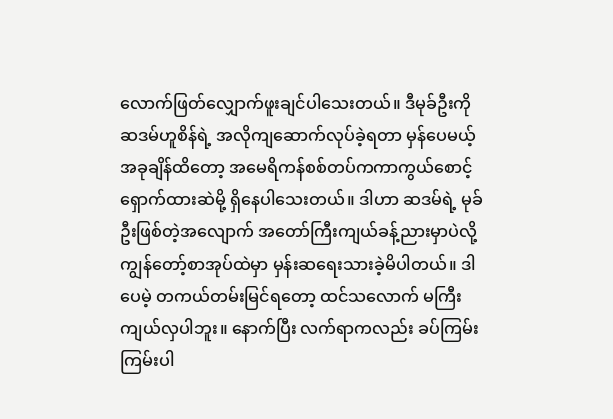လောက်ဖြတ်လျှောက်ဖူးချင်ပါသေးတယ်။ ဒီမုခ်ဦးကို ဆဒမ်ဟူစိန်ရဲ့ အလိုကျဆောက်လုပ်ခဲ့ရတာ မှန်ပေမယ့် အခုချိန်ထိတော့ အမေရိကန်စစ်တပ်ကကာကွယ်စောင့်ရှောက်ထားဆဲမို့ ရှိနေပါသေးတယ်။ ဒါဟာ ဆဒမ်ရဲ့ မုခ်ဦးဖြစ်တဲ့အလျောက် အတော်ကြီးကျယ်ခန့်ညားမှာပဲလို့ ကျွန်တော့်စာအုပ်ထဲမှာ မှန်းဆရေးသားခဲ့မိပါတယ်။ ဒါပေမဲ့ တကယ်တမ်းမြင်ရတော့ ထင်သလောက် မကြီးကျယ်လှပါဘူး။ နောက်ပြီး လက်ရာကလည်း ခပ်ကြမ်းကြမ်းပါ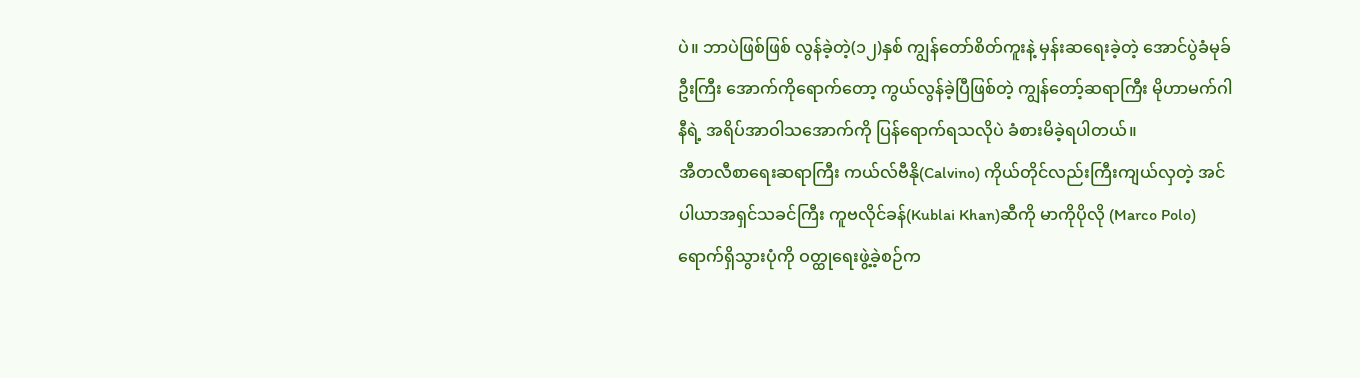ပဲ။ ဘာပဲဖြစ်ဖြစ် လွန်ခဲ့တဲ့(၁၂)နှစ် ကျွန်တော်စိတ်ကူးနဲ့ မှန်းဆရေးခဲ့တဲ့ အောင်ပွဲခံမုခ်ဦးကြီး အောက်ကိုရောက်တော့ ကွယ်လွန်ခဲ့ပြီဖြစ်တဲ့ ကျွန်တော့်ဆရာကြီး မိုဟာမက်ဂါနီရဲ့ အရိပ်အာဝါသအောက်ကို ပြန်ရောက်ရသလိုပဲ ခံစားမိခဲ့ရပါတယ်။
အီတလီစာရေးဆရာကြီး ကယ်လ်ဗီနို(Calvino) ကိုယ်တိုင်လည်းကြီးကျယ်လှတဲ့ အင်ပါယာအရှင်သခင်ကြီး ကူဗလိုင်ခန်(Kublai Khan)ဆီကို မာကိုပိုလို (Marco Polo) ရောက်ရှိသွားပုံကို ဝတ္ထုရေးဖွဲ့ခဲ့စဉ်က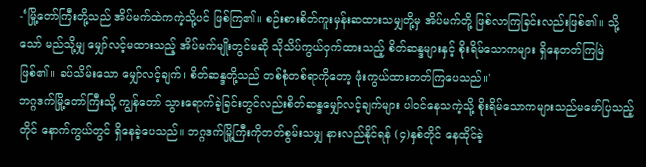-‘မြို့တော်ကြီးတို့သည် အိပ်မက်ထဲကကဲ့သို့ပင် ဖြစ်ကြ၏။ စဉ်းစားစိတ်ကူးမှန်းဆထားသမျှတို့မှ အိပ်မက်တို့ ဖြစ်လာကြခြင်းလည်းဖြစ်၏။ သို့သော် မည်သို့မျှ မျှော်လင့်မထားသည့် အိပ်မက်မျိုးတွင်မဆို သိုသိပ်ကွယ်ဝှက်ထားသည့် စိတ်ဆန္ဒများနှင့် စိုးရိမ်သောကများ ရှိနေတတ်ကြမြဲဖြစ်၏။ ခပ်သိမ်းသော မျှော်လင့်ချက်၊ စိတ်ဆန္ဒတို့သည် တစ်စုံတစ်ရာကိုတော့ ဖုံးကွယ်ထားတတ်ကြပေသည်။'
ဘဂ္ဂဒက်မြို့တော်ကြီးသို့ ကျွန်တော် သွားရောက်ခဲ့ခြင်းတွင်လည်းစိတ်ဆန္ဒမျှော်လင့်ချက်များ ပါဝင်နေသကဲ့သို့ စိုးရိမ်သောကများသည်မဖော်ပြသည့်တိုင် နောက်ကွယ်တွင် ရှိနေခဲ့ပေသည်။ ဘဂ္ဂဒက်မြို့ကြီးကိုတတ်စွမ်းသမျှ နားလည်နိုင်ရန် (၄)နှစ်တိုင် နေထိုင်ခဲ့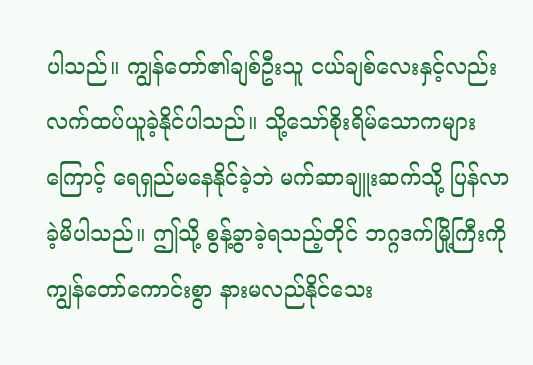ပါသည်။ ကျွန်တော်၏ချစ်ဦးသူ ငယ်ချစ်လေးနှင့်လည်း လက်ထပ်ယူခဲ့နိုင်ပါသည်။ သို့သော်စိုးရိမ်သောကများကြောင့် ရေရှည်မနေနိုင်ခဲ့ဘဲ မက်ဆာချူးဆက်သို့ ပြန်လာခဲ့မိပါသည်။ ဤသို့ စွန့်ခွာခဲ့ရသည့်တိုင် ဘဂ္ဂဒက်မြို့ကြီးကို ကျွန်တော်ကောင်းစွာ နားမလည်နိုင်သေး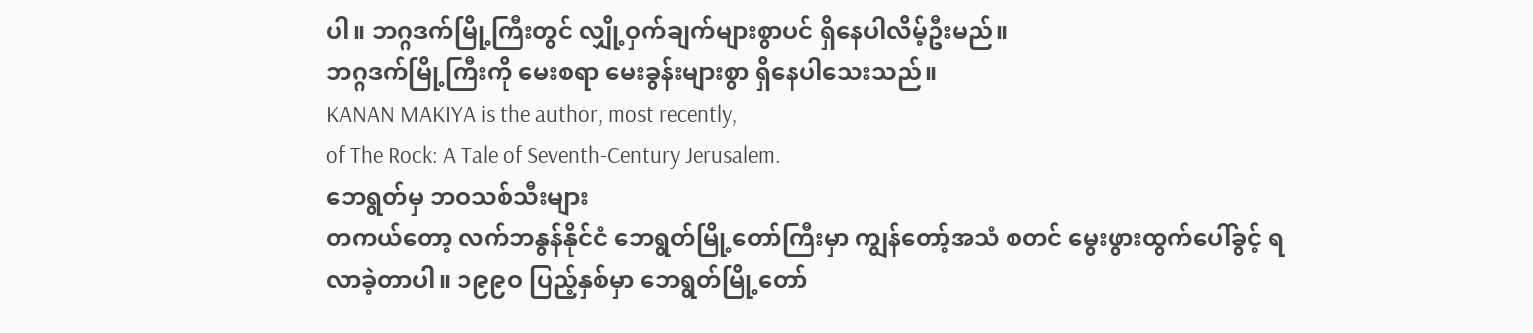ပါ။ ဘဂ္ဂဒက်မြို့ကြီးတွင် လျှို့ဝှက်ချက်များစွာပင် ရှိနေပါလိမ့်ဦးမည်။
ဘဂ္ဂဒက်မြို့ကြီးကို မေးစရာ မေးခွန်းများစွာ ရှိနေပါသေးသည်။
KANAN MAKIYA is the author, most recently,
of The Rock: A Tale of Seventh-Century Jerusalem.
ဘေရွတ်မှ ဘဝသစ်သီးများ
တကယ်တော့ လက်ဘနွန်နိုင်ငံ ဘေရွတ်မြို့တော်ကြီးမှာ ကျွန်တော့်အသံ စတင် မွေးဖွားထွက်ပေါ်ခွင့် ရလာခဲ့တာပါ။ ၁၉၉ဝ ပြည့်နှစ်မှာ ဘေရွတ်မြို့တော်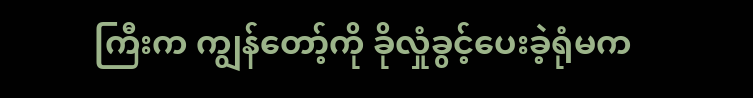ကြီးက ကျွန်တော့်ကို ခိုလှုံခွင့်ပေးခဲ့ရုံမက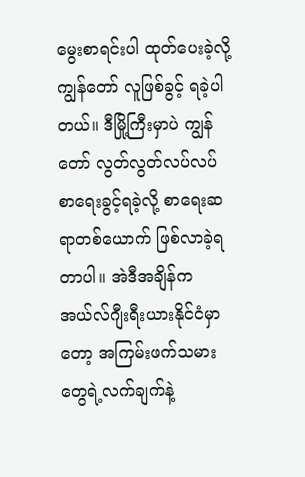မွေးစာရင်းပါ ထုတ်ပေးခဲ့လို့ ကျွန်တော် လူဖြစ်ခွင့် ရခဲ့ပါတယ်။ ဒီမြို့ကြီးမှာပဲ ကျွန်တော် လွတ်လွတ်လပ်လပ် စာရေးခွင့်ရခဲ့လို့ စာရေးဆရာတစ်ယောက် ဖြစ်လာခဲ့ရတာပါ။ အဲဒီအချိန်က အယ်လ်ဂျီးရီးယားနိုင်ငံမှာတော့ အကြမ်းဖက်သမားတွေရဲ့လက်ချက်နဲ့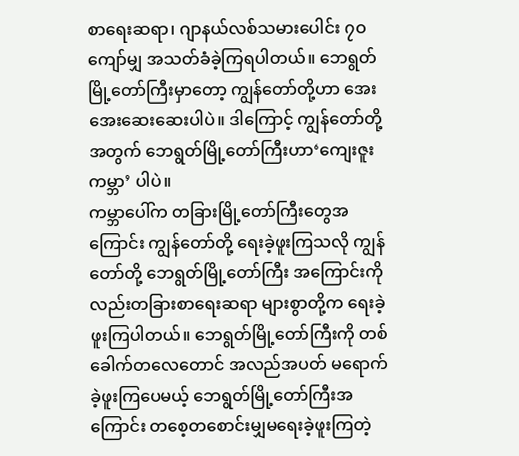စာရေးဆရာ၊ ဂျာနယ်လစ်သမားပေါင်း ၇ဝ ကျော်မျှ အသတ်ခံခဲ့ကြရပါတယ်။ ဘေရွတ်မြို့တော်ကြီးမှာတော့ ကျွန်တော်တို့ဟာ အေးအေးဆေးဆေးပါပဲ။ ဒါကြောင့် ကျွန်တော်တို့အတွက် ဘေရွတ်မြို့တော်ကြီးဟာ‘ကျေးဇူးကမ္ဘာ’ ပါပဲ။
ကမ္ဘာပေါ်က တခြားမြို့တော်ကြီးတွေအကြောင်း ကျွန်တော်တို့ ရေးခဲ့ဖူးကြသလို ကျွန်တော်တို့ ဘေရွတ်မြို့တော်ကြီး အကြောင်းကိုလည်းတခြားစာရေးဆရာ များစွာတို့က ရေးခဲ့ဖူးကြပါတယ်။ ဘေရွတ်မြို့တော်ကြီးကို တစ်ခေါက်တလေတောင် အလည်အပတ် မရောက်ခဲ့ဖူးကြပေမယ့် ဘေရွတ်မြို့တော်ကြီးအကြောင်း တစေ့တစောင်းမျှမရေးခဲ့ဖူးကြတဲ့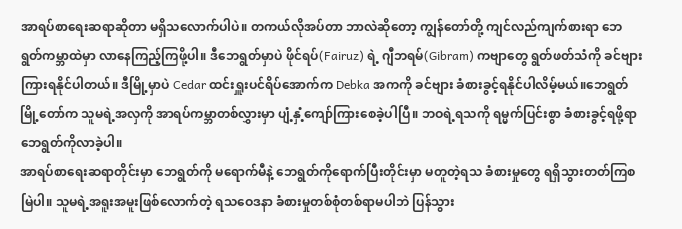အာရပ်စာရေးဆရာဆိုတာ မရှိသလောက်ပါပဲ။ တကယ်လိုအပ်တာ ဘာလဲဆိုတော့ ကျွန်တော်တို့ ကျင်လည်ကျက်စားရာ ဘေရွတ်ကမ္ဘာထဲမှာ လာနေကြည့်ကြဖို့ပါ။ ဒီဘေရွတ်မှာပဲ ဖိုင်ရပ်(Fairuz) ရဲ့ ဂျီဘရမ်(Gibram) ကဗျာတွေ ရွတ်ဖတ်သံကို ခင်ဗျား ကြားရနိုင်ပါတယ်။ ဒီမြို့မှာပဲ Cedar ထင်းရှူးပင်ရိပ်အောက်က Debka အကကို ခင်ဗျား ခံစားခွင့်ရနိုင်ပါလိမ့်မယ်။ဘေရွတ်မြို့တော်က သူမရဲ့အလှကို အာရပ်ကမ္ဘာတစ်လွှားမှာ ပျံ့နှံ့ကျော်ကြားစေခဲ့ပါပြီ။ ဘဝရဲ့ရသကို ရမ္မက်ပြင်းစွာ ခံစားခွင့်ရဖို့ရာ ဘေရွတ်ကိုလာခဲ့ပါ။
အာရပ်စာရေးဆရာတိုင်းမှာ ဘေရွတ်ကို မရောက်မီနဲ့ ဘေရွတ်ကိုရောက်ပြီးတိုင်းမှာ မတူတဲ့ရသ ခံစားမှုတွေ ရရှိသွားတတ်ကြစမြဲပါ။ သူမရဲ့အရူးအမူးဖြစ်လောက်တဲ့ ရသဝေဒနာ ခံစားမှုတစ်စုံတစ်ရာမပါဘဲ ပြန်သွား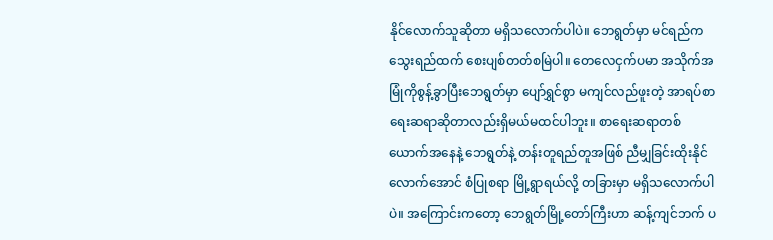နိုင်လောက်သူဆိုတာ မရှိသလောက်ပါပဲ။ ဘေရွတ်မှာ မင်ရည်က သွေးရည်ထက် စေးပျစ်တတ်စမြဲပါ။ တေလေငှက်ပမာ အသိုက်အမြုံကိုစွန့်ခွာပြီးဘေရွတ်မှာ ပျော်ရွှင်စွာ မကျင်လည်ဖူးတဲ့ အာရပ်စာရေးဆရာဆိုတာလည်းရှိမယ်မထင်ပါဘူး။ စာရေးဆရာတစ်ယောက်အနေနဲ့ ဘေရွတ်နဲ့ တန်းတူရည်တူအဖြစ် ညီမျှခြင်းထိုးနိုင်လောက်အောင် စံပြုစရာ မြို့ရွာရယ်လို့ တခြားမှာ မရှိသလောက်ပါပဲ။ အကြောင်းကတော့ ဘေရွတ်မြို့တော်ကြီးဟာ ဆန့်ကျင်ဘက် ပ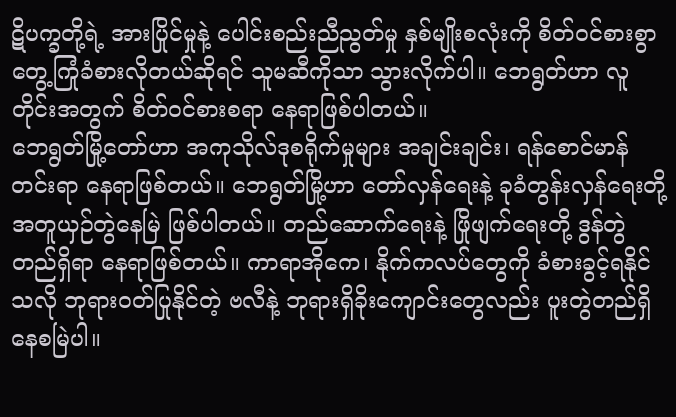ဋိပက္ခတို့ရဲ့ အားပြိုင်မှုနဲ့ ပေါင်းစည်းညီညွတ်မှု နှစ်မျိုးစလုံးကို စိတ်ဝင်စားစွာ တွေ့ကြုံခံစားလိုတယ်ဆိုရင် သူမဆီကိုသာ သွားလိုက်ပါ။ ဘေရွတ်ဟာ လူတိုင်းအတွက် စိတ်ဝင်စားစရာ နေရာဖြစ်ပါတယ်။
ဘေရွတ်မြို့တော်ဟာ အကုသိုလ်ဒုစရိုက်မှုများ အချင်းချင်း၊ ရန်စောင်မာန်တင်းရာ နေရာဖြစ်တယ်။ ဘေရွတ်မြို့ဟာ တော်လှန်ရေးနဲ့ ခုခံတွန်းလှန်ရေးတို့ အတူယှဉ်တွဲနေမြဲ ဖြစ်ပါတယ်။ တည်ဆောက်ရေးနဲ့ ဖြိုဖျက်ရေးတို့ ဒွန်တွဲတည်ရှိရာ နေရာဖြစ်တယ်။ ကာရာအိုကေ၊ နိုက်ကလပ်တွေကို ခံစားခွင့်ရနိုင်သလို ဘုရားဝတ်ပြုနိုင်တဲ့ ဗလီနဲ့ ဘုရားရှိခိုးကျောင်းတွေလည်း ပူးတွဲတည်ရှိနေစမြဲပါ။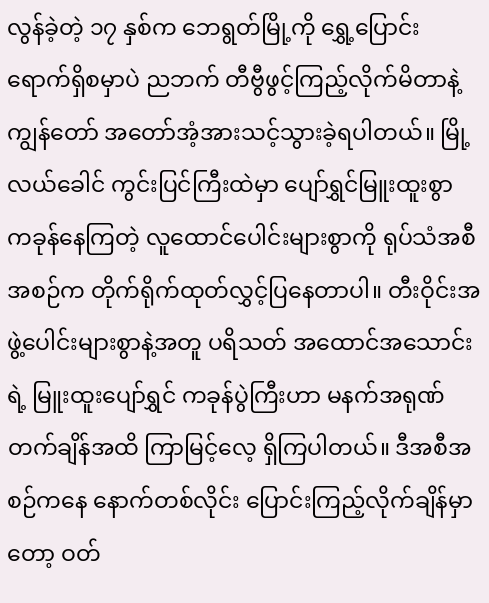လွန်ခဲ့တဲ့ ၁၇ နှစ်က ဘေရွတ်မြို့ကို ရွှေ့ပြောင်းရောက်ရှိစမှာပဲ ညဘက် တီဗွီဖွင့်ကြည့်လိုက်မိတာနဲ့ ကျွန်တော် အတော်အံ့အားသင့်သွားခဲ့ရပါတယ်။ မြို့လယ်ခေါင် ကွင်းပြင်ကြီးထဲမှာ ပျော်ရွှင်မြူးထူးစွာ ကခုန်နေကြတဲ့ လူထောင်ပေါင်းများစွာကို ရုပ်သံအစီအစဉ်က တိုက်ရိုက်ထုတ်လွှင့်ပြနေတာပါ။ တီးဝိုင်းအဖွဲ့ပေါင်းများစွာနဲ့အတူ ပရိသတ် အထောင်အသောင်းရဲ့ မြူးထူးပျော်ရွှင် ကခုန်ပွဲကြီးဟာ မနက်အရုဏ်တက်ချိန်အထိ ကြာမြင့်လေ့ ရှိကြပါတယ်။ ဒီအစီအစဉ်ကနေ နောက်တစ်လိုင်း ပြောင်းကြည့်လိုက်ချိန်မှာတော့ ဝတ်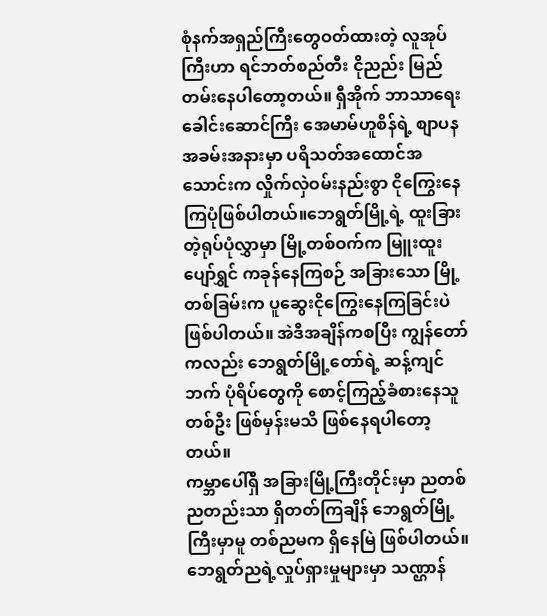စုံနက်အရှည်ကြီးတွေဝတ်ထားတဲ့ လူအုပ်ကြီးဟာ ရင်ဘတ်စည်တီး ငိုညည်း မြည်တမ်းနေပါတော့တယ်။ ရှီအိုက် ဘာသာရေးခေါင်းဆောင်ကြီး အေမာမ်ဟူစိန်ရဲ့ စျာပနအခမ်းအနားမှာ ပရိသတ်အထောင်အသောင်းက လှိုက်လှဲဝမ်းနည်းစွာ ငိုကြွေးနေကြပုံဖြစ်ပါတယ်။ဘေရွတ်မြို့ရဲ့ ထူးခြားတဲ့ရုပ်ပုံလွှာမှာ မြို့တစ်ဝက်က မြူးထူးပျော်ရွှင် ကခုန်နေကြစဉ် အခြားသော မြို့တစ်ခြမ်းက ပူဆွေးငိုကြွေးနေကြခြင်းပဲ ဖြစ်ပါတယ်။ အဲဒီအချိန်ကစပြီး ကျွန်တော်ကလည်း ဘေရွတ်မြို့တော်ရဲ့ ဆန့်ကျင်ဘက် ပုံရိပ်တွေကို စောင့်ကြည့်ခံစားနေသူတစ်ဦး ဖြစ်မှန်းမသိ ဖြစ်နေရပါတော့တယ်။
ကမ္ဘာပေါ်ရှိ အခြားမြို့ကြီးတိုင်းမှာ ညတစ်ညတည်းသာ ရှိတတ်ကြချိန် ဘေရွတ်မြို့ကြီးမှာမူ တစ်ညမက ရှိနေမြဲ ဖြစ်ပါတယ်။ ဘေရွတ်ညရဲ့လှုပ်ရှားမှုများမှာ သဏ္ဌာန်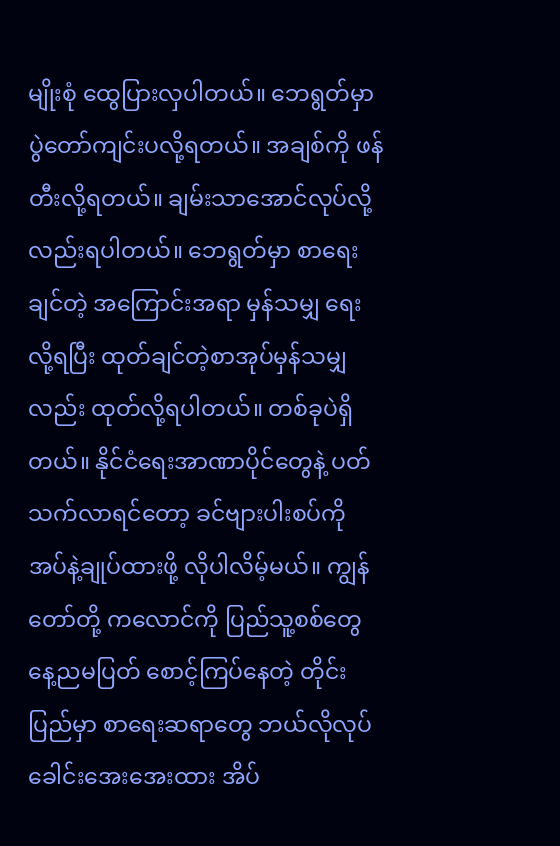မျိုးစုံ ထွေပြားလှပါတယ်။ ဘေရွတ်မှာ ပွဲတော်ကျင်းပလို့ရတယ်။ အချစ်ကို ဖန်တီးလို့ရတယ်။ ချမ်းသာအောင်လုပ်လို့လည်းရပါတယ်။ ဘေရွတ်မှာ စာရေးချင်တဲ့ အကြောင်းအရာ မှန်သမျှ ရေးလို့ရပြီး ထုတ်ချင်တဲ့စာအုပ်မှန်သမျှလည်း ထုတ်လို့ရပါတယ်။ တစ်ခုပဲရှိတယ်။ နိုင်ငံရေးအာဏာပိုင်တွေနဲ့ ပတ်သက်လာရင်တော့ ခင်ဗျားပါးစပ်ကို အပ်နဲ့ချုပ်ထားဖို့ လိုပါလိမ့်မယ်။ ကျွန်တော်တို့ ကလောင်ကို ပြည်သူ့စစ်တွေ နေ့ညမပြတ် စောင့်ကြပ်နေတဲ့ တိုင်းပြည်မှာ စာရေးဆရာတွေ ဘယ်လိုလုပ် ခေါင်းအေးအေးထား အိပ်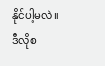နိုင်ပါ့မလဲ။
ဒီလိုစ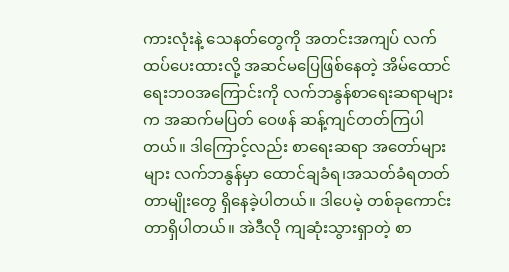ကားလုံးနဲ့ သေနတ်တွေကို အတင်းအကျပ် လက်ထပ်ပေးထားလို့ အဆင်မပြေဖြစ်နေတဲ့ အိမ်ထောင်ရေးဘဝအကြောင်းကို လက်ဘနွန်စာရေးဆရာများက အဆက်မပြတ် ဝေဖန် ဆန့်ကျင်တတ်ကြပါတယ်။ ဒါကြောင့်လည်း စာရေးဆရာ အတော်များများ လက်ဘနွန်မှာ ထောင်ချခံရ၊အသတ်ခံရတတ်တာမျိုးတွေ ရှိနေခဲ့ပါတယ်။ ဒါပေမဲ့ တစ်ခုကောင်းတာရှိပါတယ်။ အဲဒီလို ကျဆုံးသွားရှာတဲ့ စာ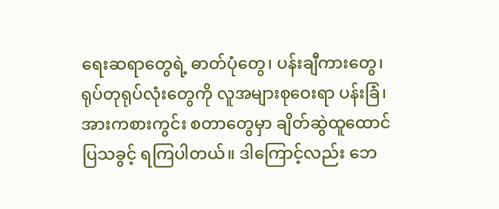ရေးဆရာတွေရဲ့ ဓာတ်ပုံတွေ၊ ပန်းချီကားတွေ၊ ရုပ်တုရုပ်လုံးတွေကို လူအများစုဝေးရာ ပန်းခြံ၊ အားကစားကွင်း စတာတွေမှာ ချိတ်ဆွဲထူထောင်ပြသခွင့် ရကြပါတယ်။ ဒါကြောင့်လည်း ဘေ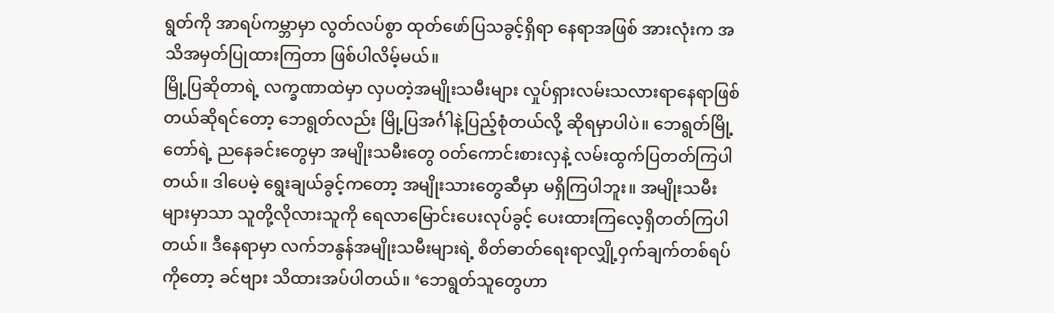ရွတ်ကို အာရပ်ကမ္ဘာမှာ လွတ်လပ်စွာ ထုတ်ဖော်ပြသခွင့်ရှိရာ နေရာအဖြစ် အားလုံးက အသိအမှတ်ပြုထားကြတာ ဖြစ်ပါလိမ့်မယ်။
မြို့ပြဆိုတာရဲ့ လက္ခဏာထဲမှာ လှပတဲ့အမျိုးသမီးများ လှုပ်ရှားလမ်းသလားရာနေရာဖြစ်တယ်ဆိုရင်တော့ ဘေရွတ်လည်း မြို့ပြအင်္ဂါနဲ့ပြည့်စုံတယ်လို့ ဆိုရမှာပါပဲ။ ဘေရွတ်မြို့တော်ရဲ့ ညနေခင်းတွေမှာ အမျိုးသမီးတွေ ဝတ်ကောင်းစားလှနဲ့ လမ်းထွက်ပြတတ်ကြပါတယ်။ ဒါပေမဲ့ ရွေးချယ်ခွင့်ကတော့ အမျိုးသားတွေဆီမှာ မရှိကြပါဘူး။ အမျိုးသမီးများမှာသာ သူတို့လိုလားသူကို ရေလာမြောင်းပေးလုပ်ခွင့် ပေးထားကြလေ့ရှိတတ်ကြပါတယ်။ ဒီနေရာမှာ လက်ဘနွန်အမျိုးသမီးများရဲ့ စိတ်ဓာတ်ရေးရာလျှို့ဝှက်ချက်တစ်ရပ်ကိုတော့ ခင်ဗျား သိထားအပ်ပါတယ်။ ‘ဘေရွတ်သူတွေဟာ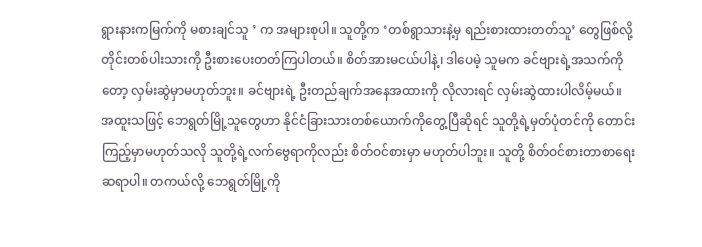ရွားနားကမြက်ကို မစားချင်သူ ’ က အများစုပါ။ သူတို့က ‘တစ်ရွာသားနဲ့မှ ရည်းစားထားတတ်သူ’ တွေဖြစ်လို့ တိုင်းတစ်ပါးသားကို ဦးစားပေးတတ်ကြပါတယ်။ စိတ်အားမငယ်ပါနဲ့၊ ဒါပေမဲ့ သူမက ခင်ဗျားရဲ့အသက်ကိုတော့ လှမ်းဆွဲမှာမဟုတ်ဘူး။ ခင်ဗျားရဲ့ ဦးတည်ချက်အနေအထားကို လိုလားရင် လှမ်းဆွဲထားပါလိမ့်မယ်။
အထူးသဖြင့် ဘေရွတ်မြို့သူတွေဟာ နိုင်ငံခြားသားတစ်ယောက်ကိုတွေ့ပြီဆိုရင် သူတို့ရဲ့မှတ်ပုံတင်ကို တောင်းကြည့်မှာမဟုတ်သလို သူတို့ရဲ့လက်ဗွေရာကိုလည်း စိတ်ဝင်စားမှာ မဟုတ်ပါဘူး။ သူတို့ စိတ်ဝင်စားတာစာရေးဆရာပါ။ တကယ်လို့ ဘေရွတ်မြို့ကို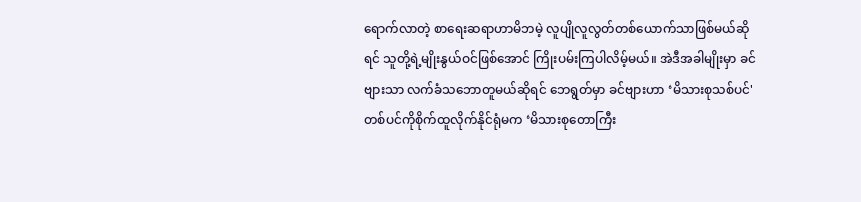ရောက်လာတဲ့ စာရေးဆရာဟာမိဘမဲ့ လူပျိုလူလွတ်တစ်ယောက်သာဖြစ်မယ်ဆိုရင် သူတို့ရဲ့မျိုးနွယ်ဝင်ဖြစ်အောင် ကြိုးပမ်းကြပါလိမ့်မယ်။ အဲဒီအခါမျိုးမှာ ခင်ဗျားသာ လက်ခံသဘောတူမယ်ဆိုရင် ဘေရွတ်မှာ ခင်ဗျားဟာ ‘မိသားစုသစ်ပင်' တစ်ပင်ကိုစိုက်ထူလိုက်နိုင်ရုံမက ‘မိသားစုတောကြီး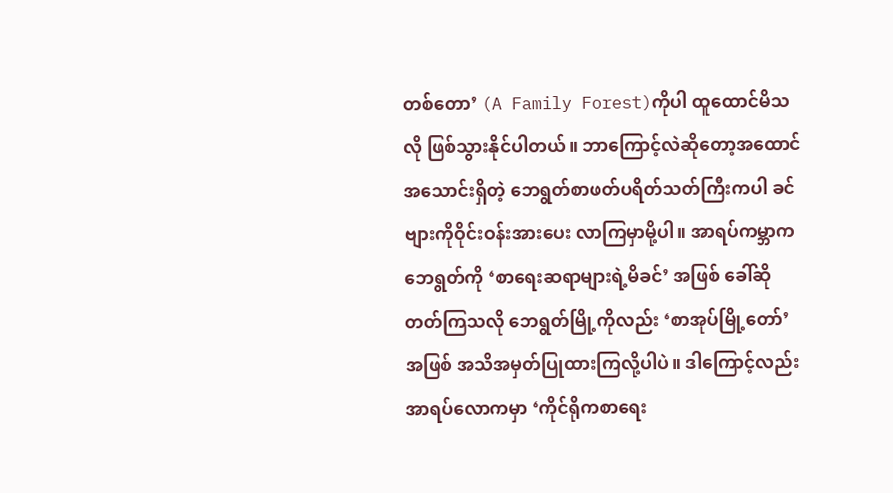တစ်တော’ (A Family Forest)ကိုပါ ထူထောင်မိသလို ဖြစ်သွားနိုင်ပါတယ်။ ဘာကြောင့်လဲဆိုတော့အထောင်အသောင်းရှိတဲ့ ဘေရွတ်စာဖတ်ပရိတ်သတ်ကြီးကပါ ခင်ဗျားကိုဝိုင်းဝန်းအားပေး လာကြမှာမို့ပါ။ အာရပ်ကမ္ဘာက ဘေရွတ်ကို ‘စာရေးဆရာများရဲ့မိခင်’ အဖြစ် ခေါ်ဆိုတတ်ကြသလို ဘေရွတ်မြို့ကိုလည်း ‘စာအုပ်မြို့တော်’ အဖြစ် အသိအမှတ်ပြုထားကြလို့ပါပဲ။ ဒါကြောင့်လည်း အာရပ်လောကမှာ ‘ကိုင်ရိုကစာရေး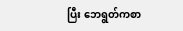ပြီး ဘေရွတ်ကစာ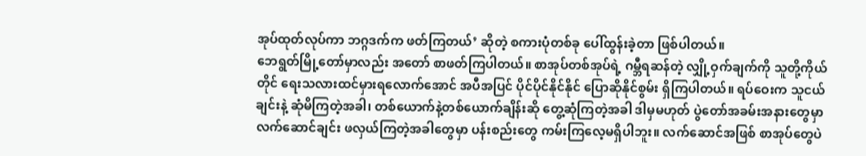အုပ်ထုတ်လုပ်ကာ ဘဂ္ဂဒက်က ဖတ်ကြတယ်’ ဆိုတဲ့ စကားပုံတစ်ခု ပေါ်ထွန်းခဲ့တာ ဖြစ်ပါတယ်။
ဘေရွတ်မြို့တော်မှာလည်း အတော် စာဖတ်ကြပါတယ်။ စာအုပ်တစ်အုပ်ရဲ့ ဂမ္ဘီရဆန်တဲ့ လျှို့ဝှက်ချက်ကို သူတို့ကိုယ်တိုင် ရေးသလားထင်မှားရလောက်အောင် အပီအပြင် ပိုင်ပိုင်နိုင်နိုင် ပြောဆိုနိုင်စွမ်း ရှိကြပါတယ်။ ရပ်ဝေးက သူငယ်ချင်းနဲ့ ဆုံမိကြတဲ့အခါ၊ တစ်ယောက်နဲ့တစ်ယောက်ချိန်းဆို တွေ့ဆုံကြတဲ့အခါ ဒါမှမဟုတ် ပွဲတော်အခမ်းအနားတွေမှာလက်ဆောင်ချင်း ဖလှယ်ကြတဲ့အခါတွေမှာ ပန်းစည်းတွေ ကမ်းကြလေ့မရှိပါဘူး။ လက်ဆောင်အဖြစ် စာအုပ်တွေပဲ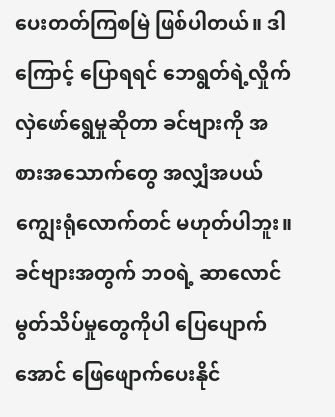ပေးတတ်ကြစမြဲ ဖြစ်ပါတယ်။ ဒါကြောင့် ပြောရရင် ဘေရွတ်ရဲ့လှိုက်လှဲဖော်ရွေမှုဆိုတာ ခင်ဗျားကို အစားအသောက်တွေ အလျှံအပယ် ကျွေးရုံလောက်တင် မဟုတ်ပါဘူး။ ခင်ဗျားအတွက် ဘဝရဲ့ ဆာလောင်မွတ်သိပ်မှုတွေကိုပါ ပြေပျောက်အောင် ဖြေဖျောက်ပေးနိုင်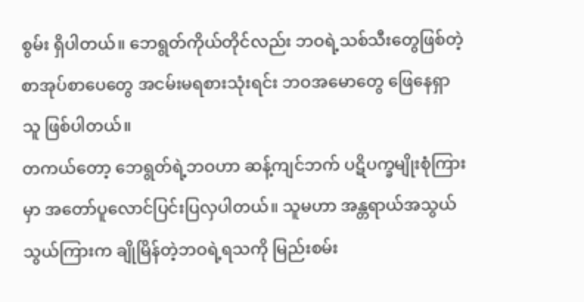စွမ်း ရှိပါတယ်။ ဘေရွတ်ကိုယ်တိုင်လည်း ဘဝရဲ့သစ်သီးတွေဖြစ်တဲ့ စာအုပ်စာပေတွေ အငမ်းမရစားသုံးရင်း ဘဝအမောတွေ ဖြေနေရှာသူ ဖြစ်ပါတယ်။
တကယ်တော့ ဘေရွတ်ရဲ့ဘဝဟာ ဆန့်ကျင်ဘက် ပဋိပက္ခမျိုးစုံကြားမှာ အတော်ပူလောင်ပြင်းပြလှပါတယ်။ သူမဟာ အန္တရာယ်အသွယ်သွယ်ကြားက ချိုမြိန်တဲ့ဘဝရဲ့ရသကို မြည်းစမ်း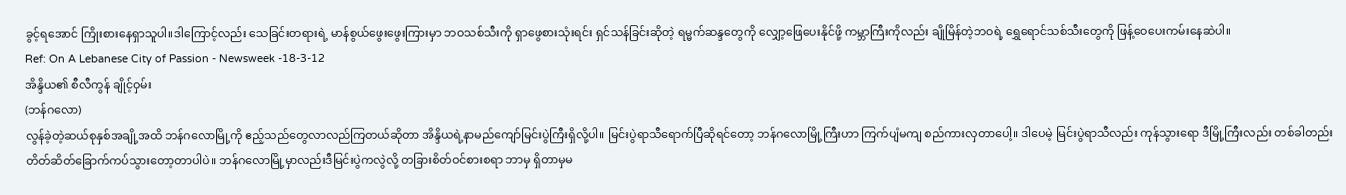ခွင့်ရအောင် ကြိုးစားနေရှာသူပါ။ဒါကြောင့်လည်း သေခြင်းတရားရဲ့ မာန်စွယ်ဖွေးဖွေးကြားမှာ ဘဝသစ်သီးကို ရှာဖွေစားသုံးရင်း ရှင်သန်ခြင်းဆိုတဲ့ ရမ္မက်ဆန္ဒတွေကို လျှော့ဖြေပေးနိုင်ဖို့ ကမ္ဘာကြီးကိုလည်း ချိုမြိန်တဲ့ဘဝရဲ့ ရွှေရောင်သစ်သီးတွေကို ဖြန့်ဝေပေးကမ်းနေဆဲပါ။
Ref: On A Lebanese City of Passion - Newsweek -18-3-12
အိန္ဒိယ၏ စီလီကွန် ချိုင့်ဝှမ်း
(ဘန်ဂလော)
လွန်ခဲ့တဲ့ဆယ်စုနှစ်အချို့အထိ ဘန်ဂလောမြို့ကို ဧည့်သည်တွေလာလည်ကြတယ်ဆိုတာ အိန္ဒိယရဲ့နာမည်ကျော်မြင်းပွဲကြီးရှိလို့ပါ။ မြင်းပွဲရာသီရောက်ပြီဆိုရင်တော့ ဘန်ဂလောမြို့ကြီးဟာ ကြက်ပျံမကျ စည်ကားလှတာပေါ့။ ဒါပေမဲ့ မြင်းပွဲရာသီလည်း ကုန်သွားရော ဒီမြို့ကြီးလည်း တစ်ခါတည်း တိတ်ဆိတ်ခြောက်ကပ်သွားတော့တာပါပဲ။ ဘန်ဂလောမြို့မှာလည်းဒီမြင်းပွဲကလွဲလို့ တခြားစိတ်ဝင်စားစရာ ဘာမှ ရှိတာမှမ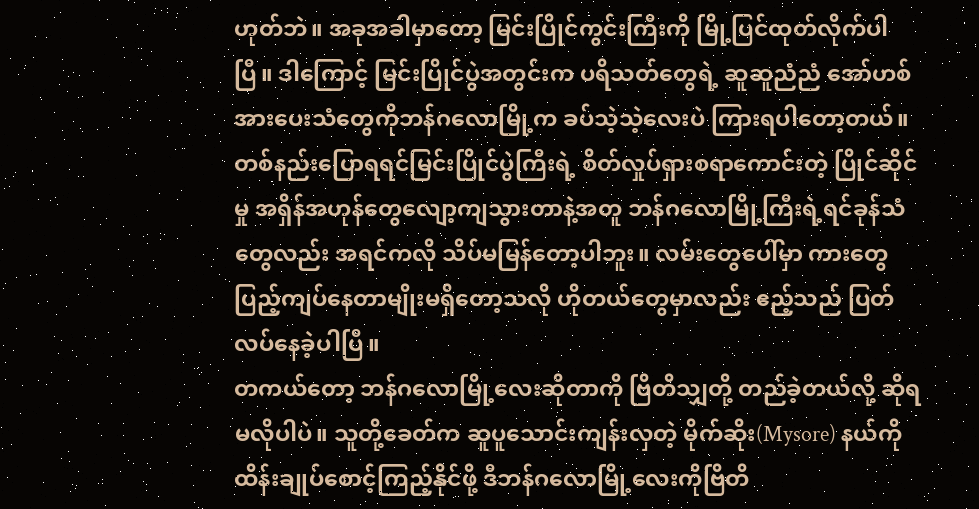ဟုတ်ဘဲ။ အခုအခါမှာတော့ မြင်းပြိုင်ကွင်းကြီးကို မြို့ပြင်ထုတ်လိုက်ပါပြီ။ ဒါကြောင့် မြင်းပြိုင်ပွဲအတွင်းက ပရိသတ်တွေရဲ့ ဆူဆူညံညံ အော်ဟစ်အားပေးသံတွေကိုဘန်ဂလောမြို့က ခပ်သဲ့သဲ့လေးပဲ ကြားရပါတော့တယ်။ တစ်နည်းပြောရရင်မြင်းပြိုင်ပွဲကြီးရဲ့ စိတ်လှုပ်ရှားစရာကောင်းတဲ့ ပြိုင်ဆိုင်မှု အရှိန်အဟုန်တွေလျော့ကျသွားတာနဲ့အတူ ဘန်ဂလောမြို့ကြီးရဲ့ရင်ခုန်သံတွေလည်း အရင်ကလို သိပ်မမြန်တော့ပါဘူး။ လမ်းတွေပေါ်မှာ ကားတွေပြည့်ကျပ်နေတာမျိုးမရှိတော့သလို ဟိုတယ်တွေမှာလည်း ဧည့်သည် ပြတ်လပ်နေခဲ့ပါပြီ။
တကယ်တော့ ဘန်ဂလောမြို့လေးဆိုတာကို ဗြိတိသျှတို့ တည်ခဲ့တယ်လို့ ဆိုရမလိုပါပဲ။ သူတို့ခေတ်က ဆူပူသောင်းကျန်းလှတဲ့ မိုက်ဆိုး(Mysore) နယ်ကို ထိန်းချုပ်စောင့်ကြည့်နိုင်ဖို့ ဒီဘန်ဂလောမြို့လေးကိုဗြိတိ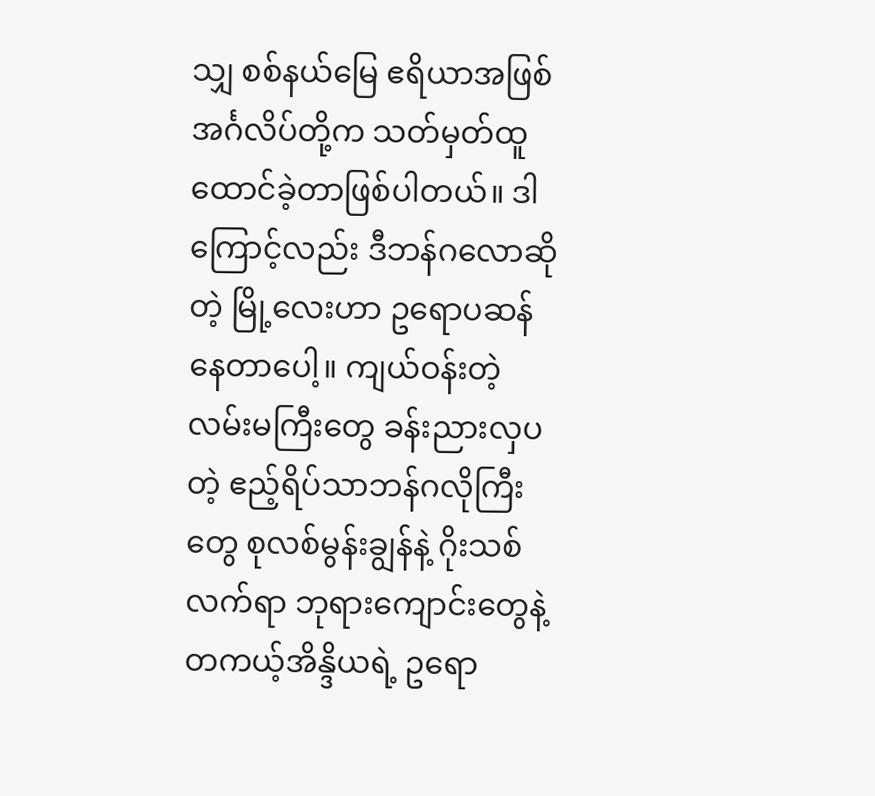သျှ စစ်နယ်မြေ ဧရိယာအဖြစ် အင်္ဂလိပ်တို့က သတ်မှတ်ထူထောင်ခဲ့တာဖြစ်ပါတယ်။ ဒါကြောင့်လည်း ဒီဘန်ဂလောဆိုတဲ့ မြို့လေးဟာ ဥရောပဆန်နေတာပေါ့။ ကျယ်ဝန်းတဲ့လမ်းမကြီးတွေ ခန်းညားလှပတဲ့ ဧည့်ရိပ်သာဘန်ဂလိုကြီးတွေ စုလစ်မွန်းချွန်နဲ့ ဂိုးသစ်လက်ရာ ဘုရားကျောင်းတွေနဲ့တကယ့်အိန္ဒိယရဲ့ ဥရော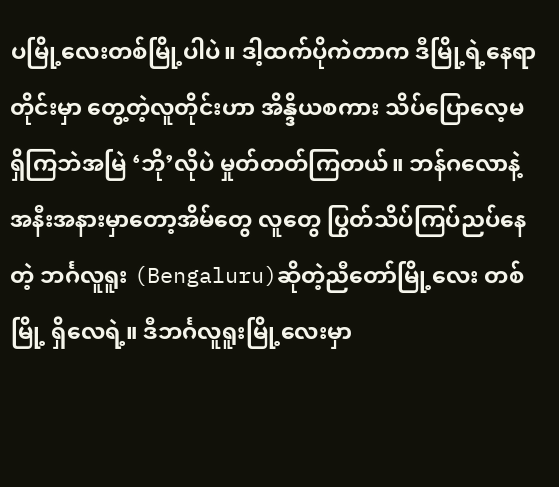ပမြို့လေးတစ်မြို့ပါပဲ။ ဒါ့ထက်ပိုကဲတာက ဒီမြို့ရဲ့နေရာတိုင်းမှာ တွေ့တဲ့လူတိုင်းဟာ အိန္ဒိယစကား သိပ်ပြောလေ့မရှိကြဘဲအမြဲ ‘ဘို’လိုပဲ မှုတ်တတ်ကြတယ်။ ဘန်ဂလောနဲ့ အနီးအနားမှာတော့အိမ်တွေ လူတွေ ပြွတ်သိပ်ကြပ်ညပ်နေတဲ့ ဘင်္ဂလူရူး (Bengaluru)ဆိုတဲ့ညီတော်မြို့လေး တစ်မြို့ ရှိလေရဲ့။ ဒီဘင်္ဂလူရူးမြို့လေးမှာ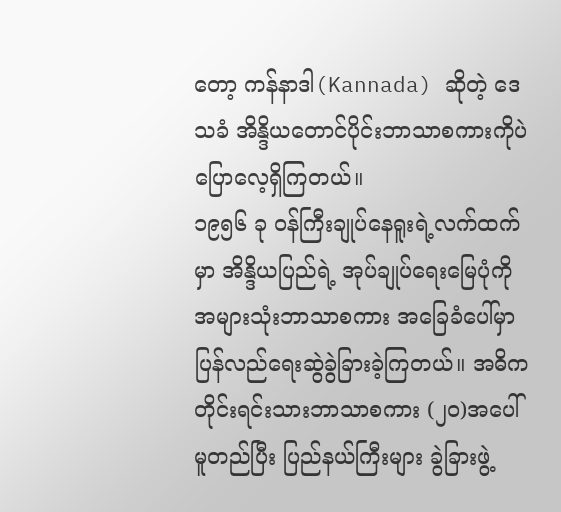တော့ ကန်နာဒါ(Kannada) ဆိုတဲ့ ဒေသခံ အိန္ဒိယတောင်ပိုင်းဘာသာစကားကိုပဲ ပြောလေ့ရှိကြတယ်။
၁၉၅၆ ခု ဝန်ကြီးချုပ်နေရူးရဲ့လက်ထက်မှာ အိန္ဒိယပြည်ရဲ့ အုပ်ချုပ်ရေးမြေပုံကို အများသုံးဘာသာစကား အခြေခံပေါ်မှာ ပြန်လည်ရေးဆွဲခွဲခြားခဲ့ကြတယ်။ အဓိက တိုင်းရင်းသားဘာသာစကား (၂ဝ)အပေါ် မူတည်ပြီး ပြည်နယ်ကြီးများ ခွဲခြားဖွဲ့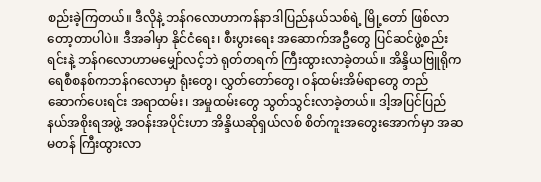စည်းခဲ့ကြတယ်။ ဒီလိုနဲ့ ဘန်ဂလောဟာကန်နာဒါပြည်နယ်သစ်ရဲ့ မြို့တော် ဖြစ်လာတော့တာပါပဲ။ ဒီအခါမှာ နိုင်ငံရေး၊ စီးပွားရေး အဆောက်အဦတွေ ပြင်ဆင်ဖွဲ့စည်းရင်းနဲ့ ဘန်ဂလောဟာမမျှော်လင့်ဘဲ ရုတ်တရက် ကြီးထွားလာခဲ့တယ်။ အိန္ဒိယဗြူရိုကရေစီစနစ်ကဘန်ဂလောမှာ ရုံးတွေ၊ လွှတ်တော်တွေ၊ ဝန်ထမ်းအိမ်ရာတွေ တည်ဆောက်ပေးရင်း အရာထမ်း၊ အမှုထမ်းတွေ သွတ်သွင်းလာခဲ့တယ်။ ဒါ့အပြင်ပြည်နယ်အစိုးရအဖွဲ့ အဝန်းအပိုင်းဟာ အိန္ဒိယဆိုရှယ်လစ် စိတ်ကူးအတွေးအောက်မှာ အဆမတန် ကြီးထွားလာ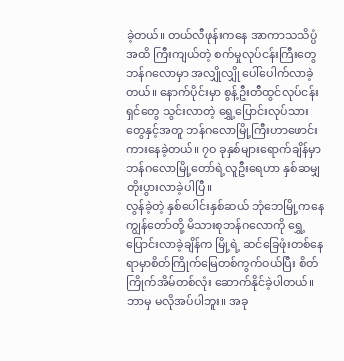ခဲ့တယ်။ တယ်လီဖုန်းကနေ အာကာသသိပ္ပံအထိ ကြီးကျယ်တဲ့ စက်မှုလုပ်ငန်းကြီးတွေ ဘန်ဂလောမှာ အလျှိုလျှို ပေါ်ပေါက်လာခဲ့တယ်။ နောက်ပိုင်းမှာ စွန့်ဦးတီထွင်လုပ်ငန်းရှင်တွေ သွင်းလာတဲ့ ရွှေ့ပြောင်းလုပ်သားတွေနှင့်အတူ ဘန်ဂလောမြို့ကြီးဟာဖောင်းကားနေခဲ့တယ်။ ၇ဝ ခုနှစ်များရောက်ချိန်မှာ ဘန်ဂလောမြို့တော်ရဲ့လူဦးရေဟာ နှစ်ဆမျှ တိုးပွားလာခဲ့ပါပြီ။
လွန်ခဲ့တဲ့ နှစ်ပေါင်းနှစ်ဆယ် ဘုံဘေမြို့ကနေ ကျွန်တော်တို့ မိသားစုဘန်ဂလောကို ရွှေ့ပြောင်းလာခဲ့ချိန်က မြို့ရဲ့ ဆင်ခြေဖုံးတစ်နေရာမှာစိတ်ကြိုက်မြေတစ်ကွက်ဝယ်ပြီး စိတ်ကြိုက်အိမ်တစ်လုံး ဆောက်နိုင်ခဲ့ပါတယ်။ ဘာမှ မလိုအပ်ပါဘူး။ အခု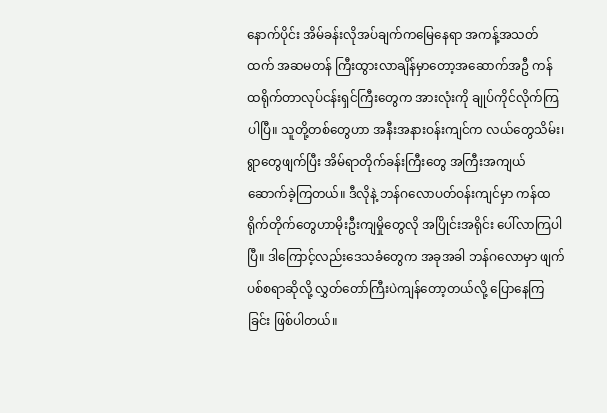နောက်ပိုင်း အိမ်ခန်းလိုအပ်ချက်ကမြေနေရာ အကန့်အသတ်ထက် အဆမတန် ကြီးထွားလာချိန်မှာတော့အဆောက်အဦ ကန်ထရိုက်တာလုပ်ငန်းရှင်ကြီးတွေက အားလုံးကို ချုပ်ကိုင်လိုက်ကြပါပြီ။ သူတို့တစ်တွေဟာ အနီးအနားဝန်းကျင်က လယ်တွေသိမ်း၊ ရွာတွေဖျက်ပြီး အိမ်ရာတိုက်ခန်းကြီးတွေ အကြီးအကျယ်ဆောက်ခဲ့ကြတယ်။ ဒီလိုနဲ့ ဘန်ဂလောပတ်ဝန်းကျင်မှာ ကန်ထရိုက်တိုက်တွေဟာမိုးဦးကျမှိုတွေလို အပြိုင်းအရိုင်း ပေါ်လာကြပါပြီ။ ဒါကြောင့်လည်းဒေသခံတွေက အခုအခါ ဘန်ဂလောမှာ ဖျက်ပစ်စရာဆိုလို့ လွှတ်တော်ကြီးပဲကျန်တော့တယ်လို့ ပြောနေကြခြင်း ဖြစ်ပါတယ်။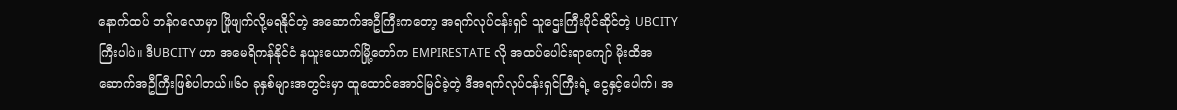နောက်ထပ် ဘန်ဂလောမှာ ဖြိုဖျက်လို့မရနိုင်တဲ့ အဆောက်အဦကြီးကတော့ အရက်လုပ်ငန်းရှင် သူဌေးကြီးပိုင်ဆိုင်တဲ့ UBCITY ကြီးပါပဲ။ ဒီUBCITY ဟာ အမေရိကန်နိုင်ငံ နယူးယောက်မြို့တော်က EMPIRESTATE လို အထပ်ပေါင်းရာကျော် မိုးထိအဆောက်အဦကြီးဖြစ်ပါတယ်။၆ဝ ခုနှစ်များအတွင်းမှာ ထူထောင်အောင်မြင်ခဲ့တဲ့ ဒီအရက်လုပ်ငန်းရှင်ကြီးရဲ့ ငွေနှင့်ပေါက်၊ အ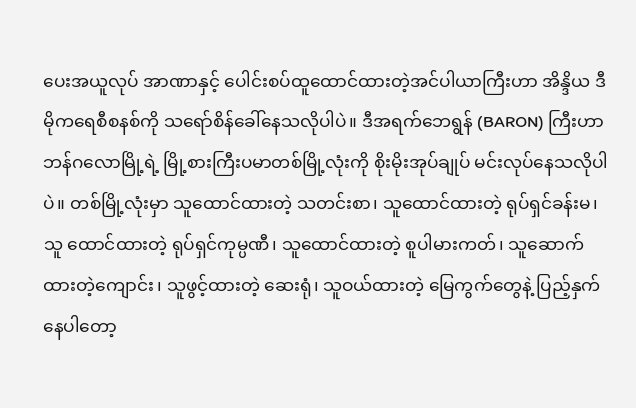ပေးအယူလုပ် အာဏာနှင့် ပေါင်းစပ်ထူထောင်ထားတဲ့အင်ပါယာကြီးဟာ အိန္ဒိယ ဒီမိုကရေစီစနစ်ကို သရော်စိန်ခေါ်နေသလိုပါပဲ။ ဒီအရက်ဘေရွန် (BARON) ကြီးဟာ ဘန်ဂလောမြို့ရဲ့ မြို့စားကြီးပမာတစ်မြို့လုံးကို စိုးမိုးအုပ်ချုပ် မင်းလုပ်နေသလိုပါပဲ။ တစ်မြို့လုံးမှာ သူထောင်ထားတဲ့ သတင်းစာ၊ သူထောင်ထားတဲ့ ရုပ်ရှင်ခန်းမ၊ သူ ထောင်ထားတဲ့ ရုပ်ရှင်ကုမ္ပဏီ၊ သူထောင်ထားတဲ့ စူပါမားကတ်၊ သူဆောက်ထားတဲ့ကျောင်း၊ သူဖွင့်ထားတဲ့ ဆေးရုံ၊ သူဝယ်ထားတဲ့ မြေကွက်တွေနဲ့ ပြည့်နှက်နေပါတော့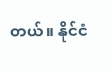တယ်။ နိုင်ငံ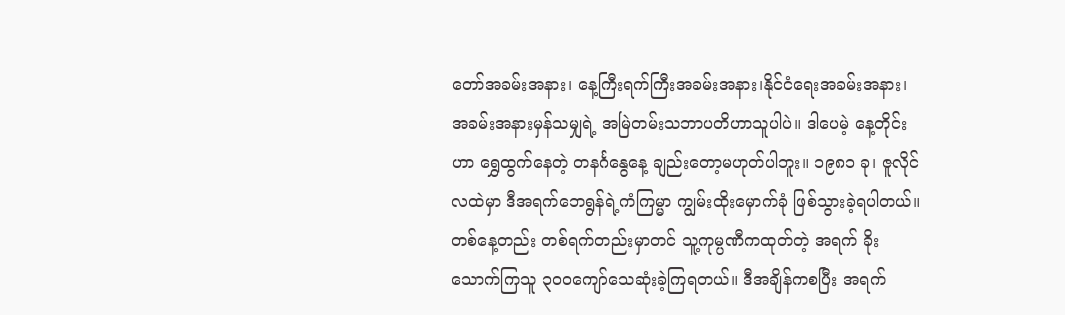တော်အခမ်းအနား၊ နေ့ကြီးရက်ကြီးအခမ်းအနား၊နိုင်ငံရေးအခမ်းအနား၊ အခမ်းအနားမှန်သမျှရဲ့ အမြဲတမ်းသဘာပတိဟာသူပါပဲ။ ဒါပေမဲ့ နေ့တိုင်းဟာ ရွှေထွက်နေတဲ့ တနင်္ဂနွေနေ့ ချည်းတော့မဟုတ်ပါဘူး။ ၁၉၈၁ ခု၊ ဇူလိုင်လထဲမှာ ဒီအရက်ဘေရွန်ရဲ့ကံကြမ္မာ ကျွမ်းထိုးမှောက်ခုံ ဖြစ်သွားခဲ့ရပါတယ်။ တစ်နေ့တည်း တစ်ရက်တည်းမှာတင် သူ့ကုမ္ပဏီကထုတ်တဲ့ အရက် ခိုးသောက်ကြသူ ၃ဝဝကျော်သေဆုံးခဲ့ကြရတယ်။ ဒီအချိန်ကစပြီး အရက်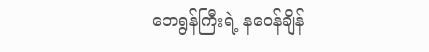ဘေရွန်ကြီးရဲ့ နဝေန်ချိန်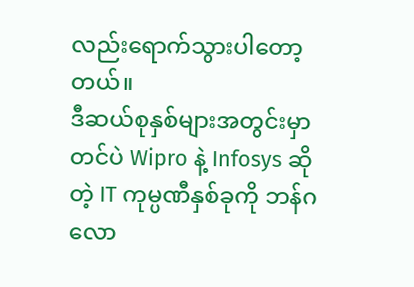လည်းရောက်သွားပါတော့တယ်။
ဒီဆယ်စုနှစ်များအတွင်းမှာတင်ပဲ Wipro နဲ့ Infosys ဆိုတဲ့ IT ကုမ္ပဏီနှစ်ခုကို ဘန်ဂလော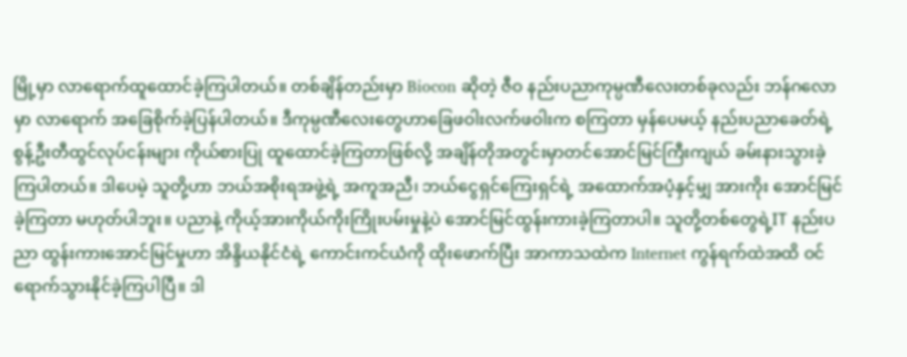မြို့မှာ လာရောက်ထူထောင်ခဲ့ကြပါတယ်။ တစ်ချိန်တည်းမှာ Biocon ဆိုတဲ့ ဇီဝ နည်းပညာကုမ္ပဏီလေးတစ်ခုလည်း ဘန်ဂလောမှာ လာရောက် အခြေစိုက်ခဲ့ပြန်ပါတယ်။ ဒီကုမ္ပဏီလေးတွေဟာခြေဖဝါးလက်ဖဝါးက စကြတာ မှန်ပေမယ့် နည်းပညာခေတ်ရဲ့ စွန့်ဦးတီထွင်လုပ်ငန်းများ ကိုယ်စားပြု ထူထောင်ခဲ့ကြတာဖြစ်လို့ အချိန်တိုအတွင်းမှာတင်အောင်မြင်ကြီးကျယ် ခမ်းနားသွားခဲ့ကြပါတယ်။ ဒါပေမဲ့ သူတို့ဟာ ဘယ်အစိုးရအဖွဲ့ရဲ့ အကူအညီ၊ ဘယ်ငွေရှင်ကြေးရှင်ရဲ့ အထောက်အပံ့နှင့်မျှ အားကိုး အောင်မြင်ခဲ့ကြတာ မဟုတ်ပါဘူး။ ပညာနဲ့ ကိုယ့်အားကိုယ်ကိုးကြိုးပမ်းမှုနဲ့ပဲ အောင်မြင်ထွန်းကားခဲ့ကြတာပါ။ သူတို့တစ်တွေရဲ့IT နည်းပညာ ထွန်းကားအောင်မြင်မှုဟာ အိန္ဒိယနိုင်ငံရဲ့ ကောင်းကင်ယံကို ထိုးဖောက်ပြီး အာကာသထဲက Internet ကွန်ရက်ထဲအထိ ဝင်ရောက်သွားနိုင်ခဲ့ကြပါပြီ။ ဒါ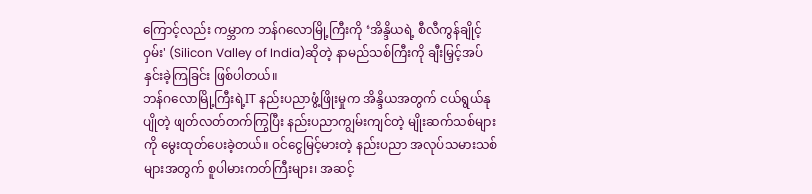ကြောင့်လည်း ကမ္ဘာက ဘန်ဂလောမြို့ကြီးကို ‘အိန္ဒိယရဲ့ စီလီကွန်ချိုင့်ဝှမ်း' (Silicon Valley of India)ဆိုတဲ့ နာမည်သစ်ကြီးကို ချီးမြှင့်အပ်နှင်းခဲ့ကြခြင်း ဖြစ်ပါတယ်။
ဘန်ဂလောမြို့ကြီးရဲ့IT နည်းပညာဖွံ့ဖြိုးမှုက အိန္ဒိယအတွက် ငယ်ရွယ်နုပျိုတဲ့ ဖျတ်လတ်တက်ကြွပြီး နည်းပညာကျွမ်းကျင်တဲ့ မျိုးဆက်သစ်များကို မွေးထုတ်ပေးခဲ့တယ်။ ဝင်ငွေမြင့်မားတဲ့ နည်းပညာ အလုပ်သမားသစ်များအတွက် စူပါမားကတ်ကြီးများ၊ အဆင့်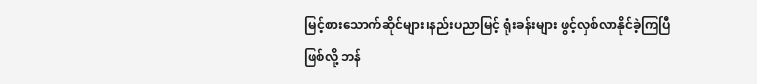မြင့်စားသောက်ဆိုင်များ၊နည်းပညာမြင့် ရုံးခန်းများ ဖွင့်လှစ်လာနိုင်ခဲ့ကြပြီ ဖြစ်လို့ ဘန်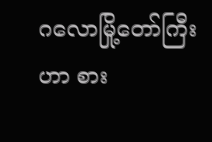ဂလောမြို့တော်ကြီးဟာ စား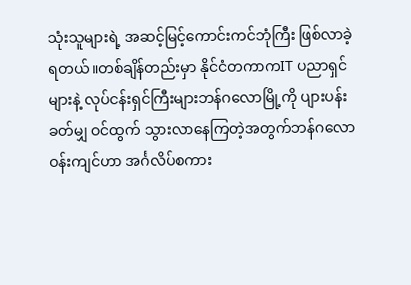သုံးသူများရဲ့ အဆင့်မြင့်ကောင်းကင်ဘုံကြီး ဖြစ်လာခဲ့ရတယ်။တစ်ချိန်တည်းမှာ နိုင်ငံတကာကIT ပညာရှင်များနဲ့ လုပ်ငန်းရှင်ကြီးများဘန်ဂလောမြို့ကို ပျားပန်းခတ်မျှ ဝင်ထွက် သွားလာနေကြတဲ့အတွက်ဘန်ဂလောဝန်းကျင်ဟာ အင်္ဂလိပ်စကား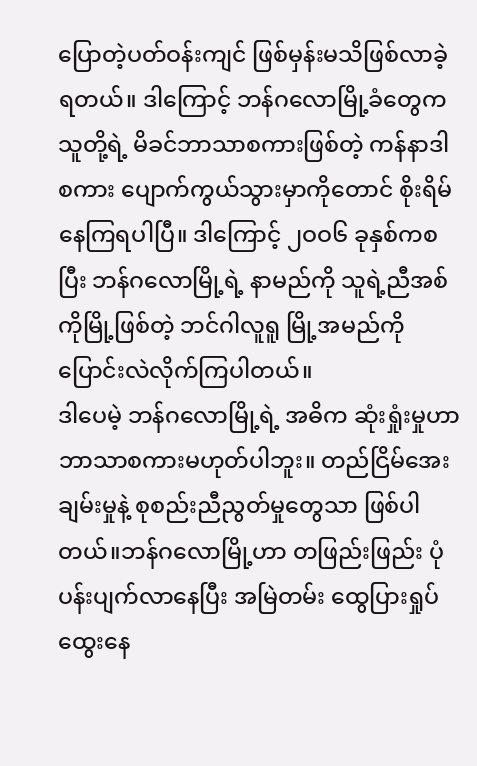ပြောတဲ့ပတ်ဝန်းကျင် ဖြစ်မှန်းမသိဖြစ်လာခဲ့ရတယ်။ ဒါကြောင့် ဘန်ဂလောမြို့ခံတွေက သူတို့ရဲ့ မိခင်ဘာသာစကားဖြစ်တဲ့ ကန်နာဒါ စကား ပျောက်ကွယ်သွားမှာကိုတောင် စိုးရိမ်နေကြရပါပြီ။ ဒါကြောင့် ၂ဝဝ၆ ခုနှစ်ကစပြီး ဘန်ဂလောမြို့ရဲ့ နာမည်ကို သူရဲ့ညီအစ်ကိုမြို့ဖြစ်တဲ့ ဘင်ဂါလူရူ မြို့အမည်ကို ပြောင်းလဲလိုက်ကြပါတယ်။
ဒါပေမဲ့ ဘန်ဂလောမြို့ရဲ့ အဓိက ဆုံးရှုံးမှုဟာ ဘာသာစကားမဟုတ်ပါဘူး။ တည်ငြိမ်အေးချမ်းမှုနဲ့ စုစည်းညီညွတ်မှုတွေသာ ဖြစ်ပါတယ်။ဘန်ဂလောမြို့ဟာ တဖြည်းဖြည်း ပုံပန်းပျက်လာနေပြီး အမြဲတမ်း ထွေပြားရှုပ်ထွေးနေ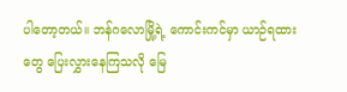ပါတော့တယ်။ ဘန်ဂလောမြို့ရဲ့ ကောင်းကင်မှာ ယာဉ်ရထားတွေ ပြေးလွှားနေကြသလို မြေ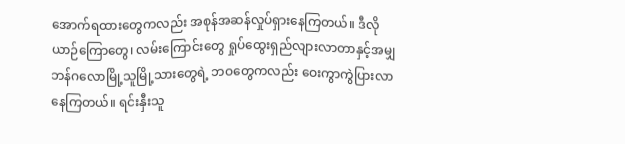အောက်ရထားတွေကလည်း အစုန်အဆန်လှုပ်ရှားနေကြတယ်။ ဒီလို ယာဉ်ကြောတွေ၊ လမ်းကြောင်းတွေ ရှုပ်ထွေးရှည်လျားလာတာနှင့်အမျှ ဘန်ဂလောမြို့သူမြို့သားတွေရဲ့ ဘဝတွေကလည်း ဝေးကွာကွဲပြားလာနေကြတယ်။ ရင်းနှီးသူ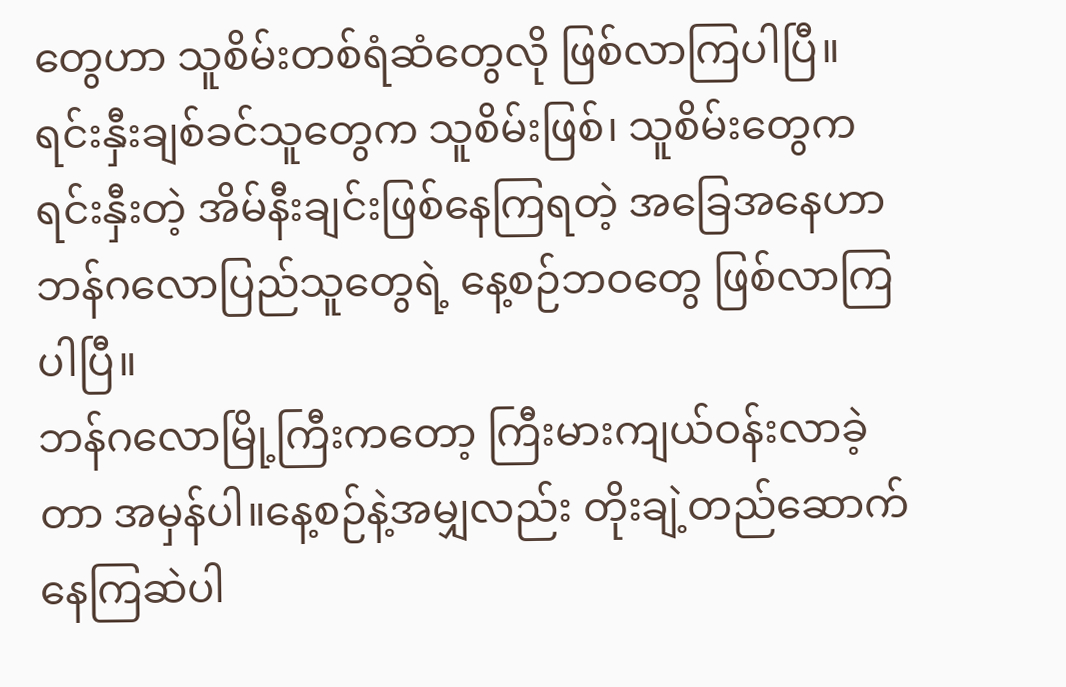တွေဟာ သူစိမ်းတစ်ရံဆံတွေလို ဖြစ်လာကြပါပြီ။ ရင်းနှီးချစ်ခင်သူတွေက သူစိမ်းဖြစ်၊ သူစိမ်းတွေကရင်းနှီးတဲ့ အိမ်နီးချင်းဖြစ်နေကြရတဲ့ အခြေအနေဟာ ဘန်ဂလောပြည်သူတွေရဲ့ နေ့စဉ်ဘဝတွေ ဖြစ်လာကြပါပြီ။
ဘန်ဂလောမြို့ကြီးကတော့ ကြီးမားကျယ်ဝန်းလာခဲ့တာ အမှန်ပါ။နေ့စဉ်နဲ့အမျှလည်း တိုးချဲ့တည်ဆောက်နေကြဆဲပါ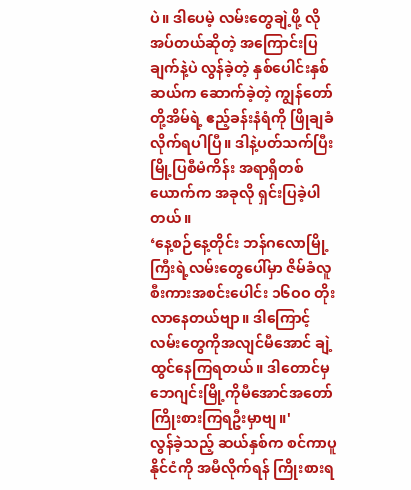ပဲ။ ဒါပေမဲ့ လမ်းတွေချဲ့ဖို့ လိုအပ်တယ်ဆိုတဲ့ အကြောင်းပြချက်နဲ့ပဲ လွန်ခဲ့တဲ့ နှစ်ပေါင်းနှစ်ဆယ်က ဆောက်ခဲ့တဲ့ ကျွန်တော်တို့အိမ်ရဲ့ ဧည့်ခန်းနံရံကို ဖြိုချခံလိုက်ရပါပြီ။ ဒါနဲ့ပတ်သက်ပြီး မြို့ပြစီမံကိန်း အရာရှိတစ်ယောက်က အခုလို ရှင်းပြခဲ့ပါတယ်။
‘နေ့စဉ်နေ့တိုင်း ဘန်ဂလောမြို့ကြီးရဲ့လမ်းတွေပေါ်မှာ ဇိမ်ခံလူစီးကားအစင်းပေါင်း ၁၆ဝဝ တိုးလာနေတယ်ဗျာ။ ဒါကြောင့် လမ်းတွေကိုအလျင်မီအောင် ချဲ့ထွင်နေကြရတယ်။ ဒါတောင်မှ ဘေဂျင်းမြို့ကိုမီအောင်အတော်ကြိုးစားကြရဦးမှာဗျ။'
လွန်ခဲ့သည့် ဆယ်နှစ်က စင်ကာပူနိုင်ငံကို အမီလိုက်ရန် ကြိုးစားရ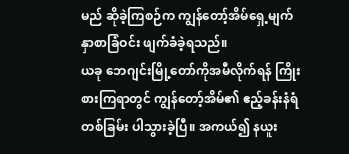မည် ဆိုခဲ့ကြစဉ်က ကျွန်တော့်အိမ်ရှေ့မျက်နှာစာခြံဝင်း ဖျက်ခံခဲ့ရသည်။
ယခု ဘေဂျင်းမြို့တော်ကိုအမီလိုက်ရန် ကြိုးစားကြရာတွင် ကျွန်တော့်အိမ်၏ ဧည့်ခန်းနံရံတစ်ခြမ်း ပါသွားခဲ့ပြီ။ အကယ်၍ နယူး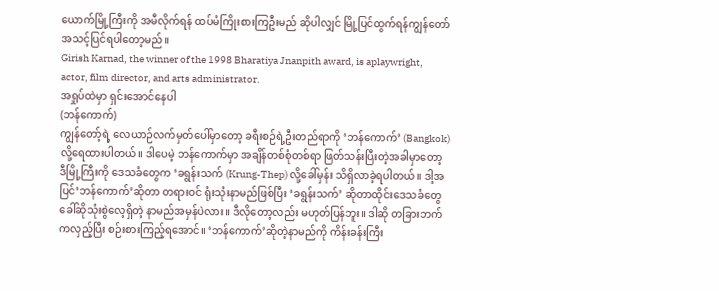ယောက်မြို့ကြီးကို အမီလိုက်ရန် ထပ်မံကြိုးစားကြဦးမည် ဆိုပါလျှင် မြို့ပြင်ထွက်ရန်ကျွန်တော် အသင့်ပြင်ရပါတော့မည်။
Girish Karnad, the winner of the 1998 Bharatiya Jnanpith award, is aplaywright, actor, film director, and arts administrator.
အရှုပ်ထဲမှာ ရှင်းအောင်နေပါ
(ဘန်ကောက်)
ကျွန်တော့်ရဲ့ လေယာဉ်လက်မှတ်ပေါ်မှာတော့ ခရီးစဉ်ရဲ့ဦးတည်ရာကို ‘ဘန်ကောက်’ (Bangkok) လို့ရေထားပါတယ်။ ဒါပေမဲ့ ဘန်ကောက်မှာ အချိန်တစ်စုံတစ်ရာ ဖြတ်သန်းပြီးတဲ့အခါမှာတော့ ဒီမြို့ကြီးကို ဒေသခံတွေက ‘ခရွန်းသက် (Krung-Thep) လို့ခေါ်မှန်း သိရှိလာခဲ့ရပါတယ်။ ဒါ့အပြင်‘ဘန်ကောက်’ဆိုတာ တရားဝင် ရုံးသုံးနာမည်ဖြစ်ပြီး ‘ခရွန်းသက်’ ဆိုတာထိုင်းဒေသခံတွေ ခေါ်ဆိုသုံးစွဲလေ့ရှိတဲ့ နာမည်အမှန်ပဲလား။ ဒီလိုတော့လည်း မဟုတ်ပြန်ဘူး။ ဒါဆို တခြားဘက်ကလှည့်ပြီး စဉ်းစားကြည့်ရအောင်။ ‘ဘန်ကောက်’ဆိုတဲ့နာမည်ကို ကိန်းခန်းကြီး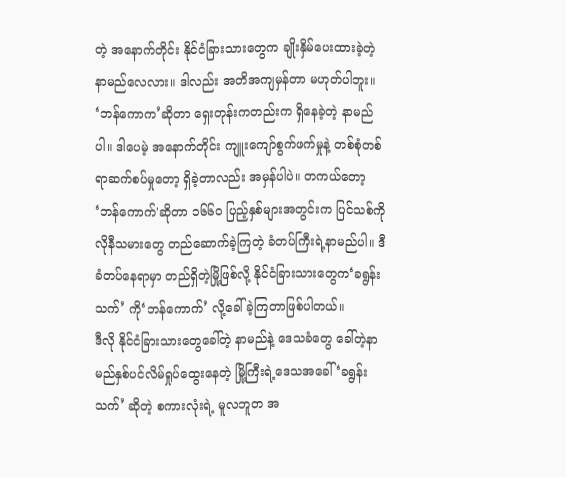တဲ့ အနောက်တိုင်း နိုင်ငံခြားသားတွေက ချိုးနှိမ်ပေးထားခဲ့တဲ့ နာမည်လေလား။ ဒါလည်း အတိအကျမှန်တာ မဟုတ်ပါဘူး။ ‘ဘန်ကောက’ဆိုတာ ရှေးတုန်းကတည်းက ရှိနေခဲ့တဲ့ နာမည်ပါ။ ဒါပေမဲ့ အနောက်တိုင်း ကျူးကျော်စွက်ဖက်မှုနဲ့ တစ်စုံတစ်ရာဆက်စပ်မှုတော့ ရှိခဲ့တာလည်း အမှန်ပါပဲ။ တကယ်တော့ ‘ဘန်ကောက်'ဆိုတာ ၁၆၆ဝ ပြည့်နှစ်များအတွင်းက ပြင်သစ်ကိုလိုနီသမားတွေ တည်ဆောက်ခဲ့ကြတဲ့ ခံတပ်ကြီးရဲ့နာမည်ပါ။ ဒီခံတပ်နေရာမှာ တည်ရှိတဲ့မြို့ဖြစ်လို့ နိုင်ငံခြားသားတွေက‘ခရွန်းသက်’ ကို‘ဘန်ကောက်’ လို့ခေါ်ခဲ့ကြတာဖြစ်ပါတယ်။
ဒီလို နိုင်ငံခြားသားတွေခေါ်တဲ့ နာမည်နဲ့ ဒေသခံတွေ ခေါ်တဲ့နာမည်နှစ်ပင်လိမ်ရှုပ်ထွေးနေတဲ့ မြို့ကြီးရဲ့ဒေသအခေါ် ‘ခရွန်းသက်’ ဆိုတဲ့ စကားလုံးရဲ့ မူလဘူတ အ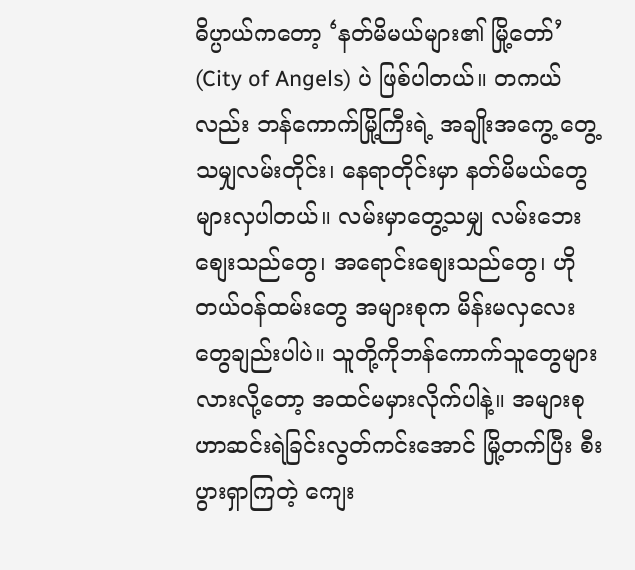ဓိပ္ပာယ်ကတော့ ‘နတ်မိမယ်များ၏ မြို့တော်’ (City of Angels) ပဲ ဖြစ်ပါတယ်။ တကယ်လည်း ဘန်ကောက်မြို့ကြီးရဲ့ အချိုးအကွေ့ တွေ့သမျှလမ်းတိုင်း၊ နေရာတိုင်းမှာ နတ်မိမယ်တွေများလှပါတယ်။ လမ်းမှာတွေ့သမျှ လမ်းဘေးစျေးသည်တွေ၊ အရောင်းစျေးသည်တွေ၊ ဟိုတယ်ဝန်ထမ်းတွေ အများစုက မိန်းမလှလေးတွေချည်းပါပဲ။ သူတို့ကိုဘန်ကောက်သူတွေများလားလို့တော့ အထင်မမှားလိုက်ပါနဲ့။ အများစုဟာဆင်းရဲခြင်းလွတ်ကင်းအောင် မြို့တက်ပြီး စီးပွားရှာကြတဲ့ ကျေး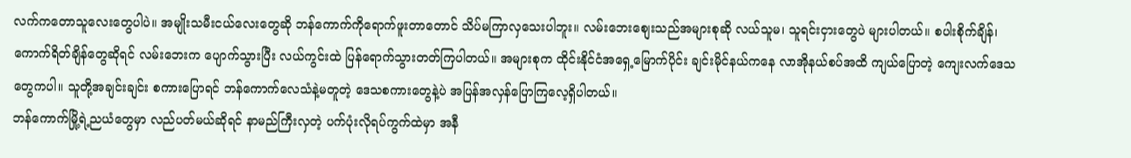လက်ကတောသူလေးတွေပါပဲ။ အမျိုးသမီးငယ်လေးတွေဆို ဘန်ကောက်ကိုရောက်ဖူးတာတောင် သိပ်မကြာလှသေးပါဘူး။ လမ်းဘေးစျေးသည်အများစုဆို လယ်သူမ၊ သူရင်းငှားတွေပဲ များပါတယ်။ စပါးစိုက်ချိန်၊ ကောက်ရိတ်ချိန်တွေဆိုရင် လမ်းဘေးက ပျောက်သွားပြီး လယ်ကွင်းထဲ ပြန်ရောက်သွားတတ်ကြပါတယ်။ အများစုက ထိုင်းနိုင်ငံအရှေ့မြောက်ပိုင်း ချင်းမိုင်နယ်ကနေ လာအိုနယ်စပ်အထိ ကျယ်ပြောတဲ့ ကျေးလက်ဒေသတွေကပါ။ သူတို့အချင်းချင်း စကားပြောရင် ဘန်ကောက်လေသံနဲ့မတူတဲ့ ဒေသစကားတွေနဲ့ပဲ အပြန်အလှန်ပြောကြလေ့ရှိပါတယ်။
ဘန်ကောက်မြို့ရဲ့ညယံတွေမှာ လည်ပတ်မယ်ဆိုရင် နာမည်ကြီးလှတဲ့ ပက်ပုံးလိုရပ်ကွက်ထဲမှာ အနီ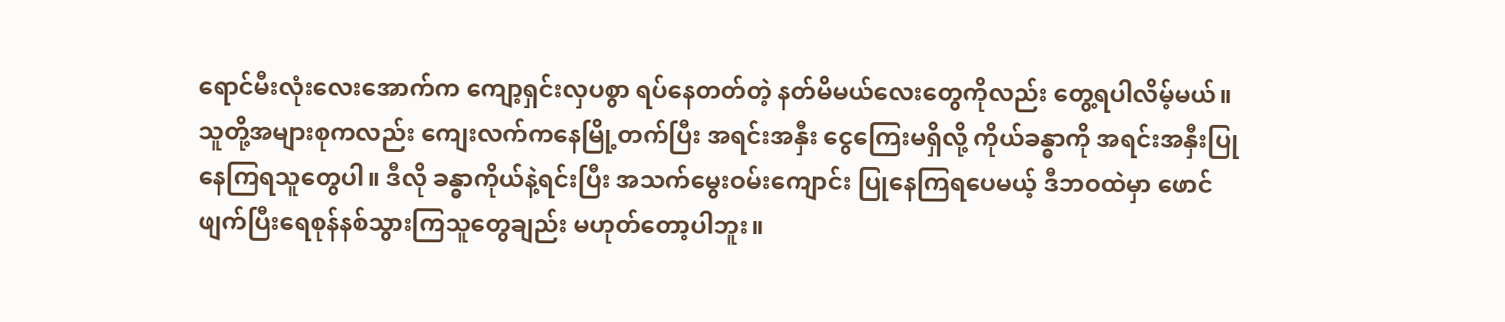ရောင်မီးလုံးလေးအောက်က ကျော့ရှင်းလှပစွာ ရပ်နေတတ်တဲ့ နတ်မိမယ်လေးတွေကိုလည်း တွေ့ရပါလိမ့်မယ်။သူတို့အများစုကလည်း ကျေးလက်ကနေမြို့တက်ပြီး အရင်းအနှီး ငွေကြေးမရှိလို့ ကိုယ်ခန္ဓာကို အရင်းအနှီးပြုနေကြရသူတွေပါ။ ဒီလို ခန္ဓာကိုယ်နဲ့ရင်းပြီး အသက်မွေးဝမ်းကျောင်း ပြုနေကြရပေမယ့် ဒီဘဝထဲမှာ ဖောင်ဖျက်ပြီးရေစုန်နစ်သွားကြသူတွေချည်း မဟုတ်တော့ပါဘူး။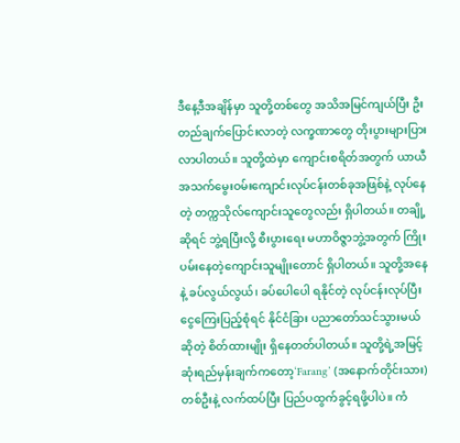ဒီနေ့ဒီအချိန်မှာ သူတို့တစ်တွေ အသိအမြင်ကျယ်ပြီး ဦးတည်ချက်ပြောင်းလာတဲ့ လက္ခဏာတွေ တိုးပွားများပြားလာပါတယ်။ သူတို့ထဲမှာ ကျောင်းစရိတ်အတွက် ယာယီအသက်မွေးဝမ်းကျောင်းလုပ်ငန်းတစ်ခုအဖြစ်နဲ့ လုပ်နေတဲ့ တက္ကသိုလ်ကျောင်းသူတွေလည်း ရှိပါတယ်။ တချို့ဆိုရင် ဘွဲ့ရပြီးလို့ စီးပွားရေး မဟာဝိဇ္ဇာဘွဲ့အတွက် ကြိုးပမ်းနေတဲ့ကျောင်းသူမျိုးတောင် ရှိပါတယ်။ သူတို့အနေနဲ့ ခပ်လွယ်လွယ်၊ ခပ်ပေါပေါ ရနိုင်တဲ့ လုပ်ငန်းလုပ်ပြီး ငွေကြေးပြည့်စုံရင် နိုင်ငံခြား ပညာတော်သင်သွားမယ်ဆိုတဲ့ စိတ်ထားမျိုး ရှိနေတတ်ပါတယ်။ သူတို့ရဲ့အမြင့်ဆုံးရည်မှန်းချက်ကတော့‘Farang’ (အနောက်တိုင်းသား) တစ်ဦးနဲ့ လက်ထပ်ပြီး ပြည်ပထွက်ခွင့်ရဖို့ပါပဲ။ ကံ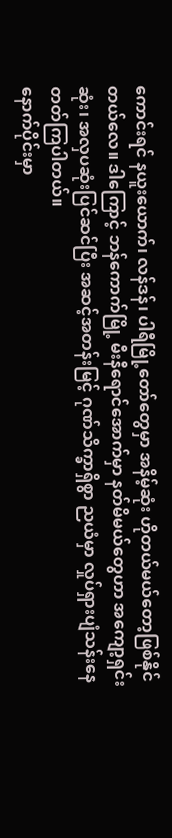ကောင်းရင် နယူးယောက်၊ လန်ဒန်၊ ပါရီမြို့တော်တွေမှာ အနိမ့်ဆုံး ဟိုတယ်မယ်တော့ဖြစ်နိုင်တယ်လေ။ ဒါကြောင့် ဘန်ကောက်မြို့ မီးနီရောင်အောက်မှာ နတ်မိမယ်တွေဟာ အကျော့ရှင်းဆုံး၊ အလှပဆုံးပြင်ဆင်ပြီး အဆင့်အတန်းမြင့် ဂုဏ်သိက္ခာရှိစွာ ညယံမှာ လှုပ်ရှားပျံသန်းနေတတ်ကြပါတယ်။
နောက်ပိုင်းမှာ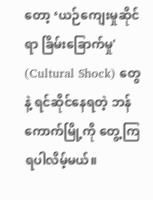တော့ ‘ယဉ်ကျေးမှုဆိုင်ရာ ခြိမ်းခြောက်မှု' (Cultural Shock) တွေနဲ့ ရင်ဆိုင်နေရတဲ့ ဘန်ကောက်မြို့ကို တွေ့ကြရပါလိမ့်မယ်။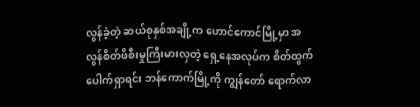လွန်ခဲ့တဲ့ ဆယ်စုနှစ်အချို့က ဟောင်ကောင်မြို့မှာ အလွန်စိတ်ဖိစီးမှုကြီးမားလှတဲ့ ရှေ့နေအလုပ်က စိတ်ထွက်ပေါက်ရှာရင်း ဘန်ကောက်မြို့ကို ကျွန်တော် ရောက်လာ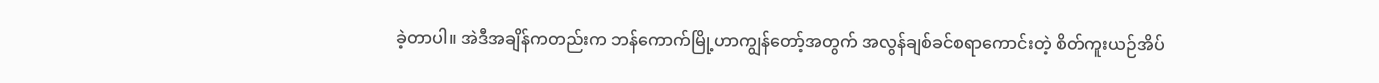ခဲ့တာပါ။ အဲဒီအချိန်ကတည်းက ဘန်ကောက်မြို့ဟာကျွန်တော့်အတွက် အလွန်ချစ်ခင်စရာကောင်းတဲ့ စိတ်ကူးယဉ်အိပ်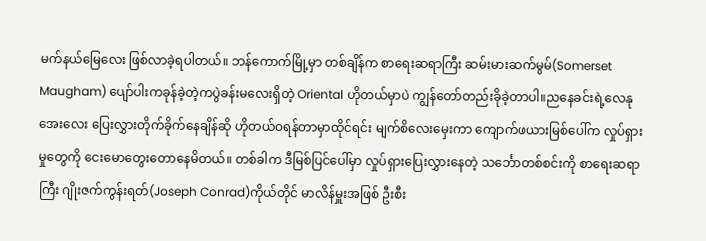မက်နယ်မြေလေး ဖြစ်လာခဲ့ရပါတယ်။ ဘန်ကောက်မြို့မှာ တစ်ချိန်က စာရေးဆရာကြီး ဆမ်းမားဆက်မွမ်(Somerset Maugham) ပျော်ပါးကခုန်ခဲ့တဲ့ကပွဲခန်းမလေးရှိတဲ့ Oriental ဟိုတယ်မှာပဲ ကျွန်တော်တည်းခိုခဲ့တာပါ။ညနေခင်းရဲ့လေနုအေးလေး ပြေးလွှားတိုက်ခိုက်နေချိန်ဆို ဟိုတယ်ဝရန်တာမှာထိုင်ရင်း မျက်စိလေးမှေးကာ ကျောက်ဖယားမြစ်ပေါ်က လှုပ်ရှားမှုတွေကို ငေးမောတွေးတောနေမိတယ်။ တစ်ခါက ဒီမြစ်ပြင်ပေါ်မှာ လှုပ်ရှားပြေးလွှားနေတဲ့ သင်္ဘောတစ်စင်းကို စာရေးဆရာကြီး ဂျိုးဇက်ကွန်းရတ်(Joseph Conrad)ကိုယ်တိုင် မာလိန်မှူးအဖြစ် ဦးစီး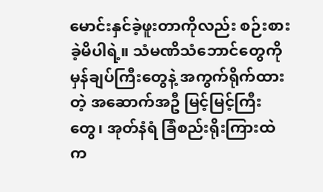မောင်းနှင်ခဲ့ဖူးတာကိုလည်း စဉ်းစားခဲ့မိပါရဲ့။ သံမဏိသံဘောင်တွေကို မှန်ချပ်ကြီးတွေနဲ့ အကွက်ရိုက်ထားတဲ့ အဆောက်အဦ မြင့်မြင့်ကြီးတွေ၊ အုတ်နံရံ ခြံစည်းရိုးကြားထဲက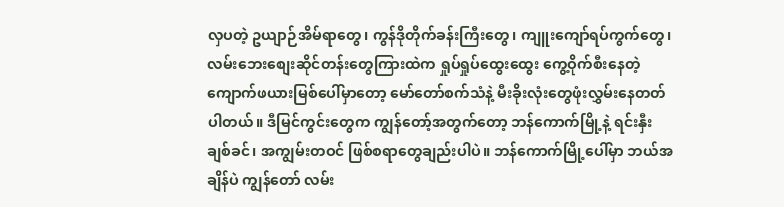လှပတဲ့ ဥယျာဉ်အိမ်ရာတွေ၊ ကွန်ဒိုတိုက်ခန်းကြီးတွေ၊ ကျူးကျော်ရပ်ကွက်တွေ၊ လမ်းဘေးစျေးဆိုင်တန်းတွေကြားထဲက ရှုပ်ရှုပ်ထွေးထွေး ကွေ့ဝိုက်စီးနေတဲ့ ကျောက်ဖယားမြစ်ပေါ်မှာတော့ မော်တော်စက်သံနဲ့ မီးခိုးလုံးတွေဖုံးလွှမ်းနေတတ်ပါတယ်။ ဒီမြင်ကွင်းတွေက ကျွန်တော့်အတွက်တော့ ဘန်ကောက်မြို့နဲ့ ရင်းနှီးချစ်ခင်၊ အကျွမ်းတဝင် ဖြစ်စရာတွေချည်းပါပဲ။ ဘန်ကောက်မြို့ပေါ်မှာ ဘယ်အချိန်ပဲ ကျွန်တော် လမ်း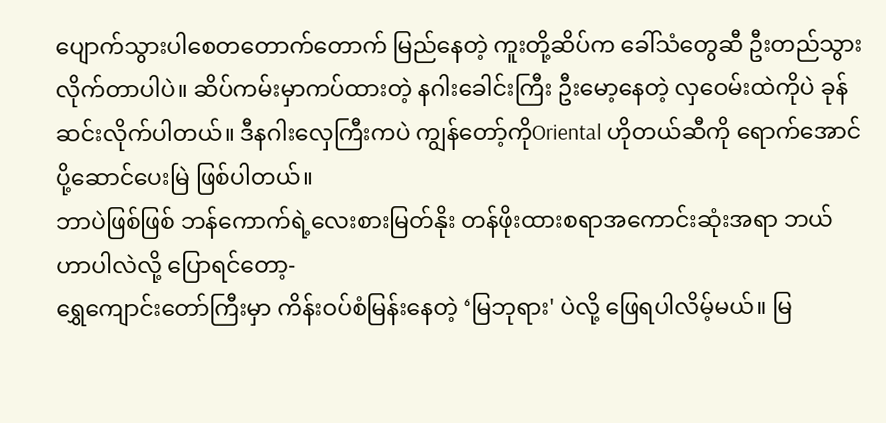ပျောက်သွားပါစေတတောက်တောက် မြည်နေတဲ့ ကူးတို့ဆိပ်က ခေါ်သံတွေဆီ ဦးတည်သွားလိုက်တာပါပဲ။ ဆိပ်ကမ်းမှာကပ်ထားတဲ့ နဂါးခေါင်းကြီး ဦးမော့နေတဲ့ လှဝေမ်းထဲကိုပဲ ခုန်ဆင်းလိုက်ပါတယ်။ ဒီနဂါးလှေကြီးကပဲ ကျွန်တော့်ကိုOriental ဟိုတယ်ဆီကို ရောက်အောင် ပို့ဆောင်ပေးမြဲ ဖြစ်ပါတယ်။
ဘာပဲဖြစ်ဖြစ် ဘန်ကောက်ရဲ့လေးစားမြတ်နိုး တန်ဖိုးထားစရာအကောင်းဆုံးအရာ ဘယ်ဟာပါလဲလို့ ပြောရင်တော့-
ရွှေကျောင်းတော်ကြီးမှာ ကိန်းဝပ်စံမြန်းနေတဲ့ ‘မြဘုရား' ပဲလို့ ဖြေရပါလိမ့်မယ်။ မြ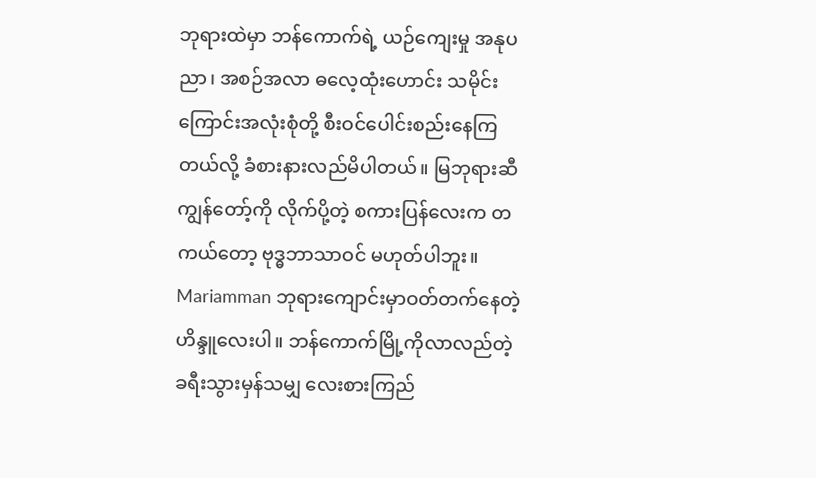ဘုရားထဲမှာ ဘန်ကောက်ရဲ့ ယဉ်ကျေးမှု အနုပညာ၊ အစဉ်အလာ ဓလေ့ထုံးဟောင်း သမိုင်းကြောင်းအလုံးစုံတို့ စီးဝင်ပေါင်းစည်းနေကြတယ်လို့ ခံစားနားလည်မိပါတယ်။ မြဘုရားဆီ ကျွန်တော့်ကို လိုက်ပို့တဲ့ စကားပြန်လေးက တကယ်တော့ ဗုဒ္ဓဘာသာဝင် မဟုတ်ပါဘူး။ Mariamman ဘုရားကျောင်းမှာဝတ်တက်နေတဲ့ ဟိန္ဒူလေးပါ။ ဘန်ကောက်မြို့ကိုလာလည်တဲ့ ခရီးသွားမှန်သမျှ လေးစားကြည်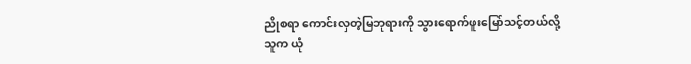ညိုစရာ ကောင်းလှတဲ့မြဘုရားကို သွားရောက်ဖူးမြော်သင့်တယ်လို့ သူက ယုံ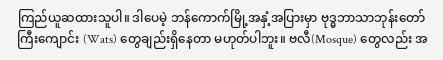ကြည်ယူဆထားသူပါ။ ဒါပေမဲ့ ဘန်ကောက်မြို့အနှံ့အပြားမှာ ဗုဒ္ဓဘာသာဘုန်းတော်ကြီးကျောင်း (Wats) တွေချည်းရှိနေတာ မဟုတ်ပါဘူး။ ဗလီ(Mosque) တွေလည်း အ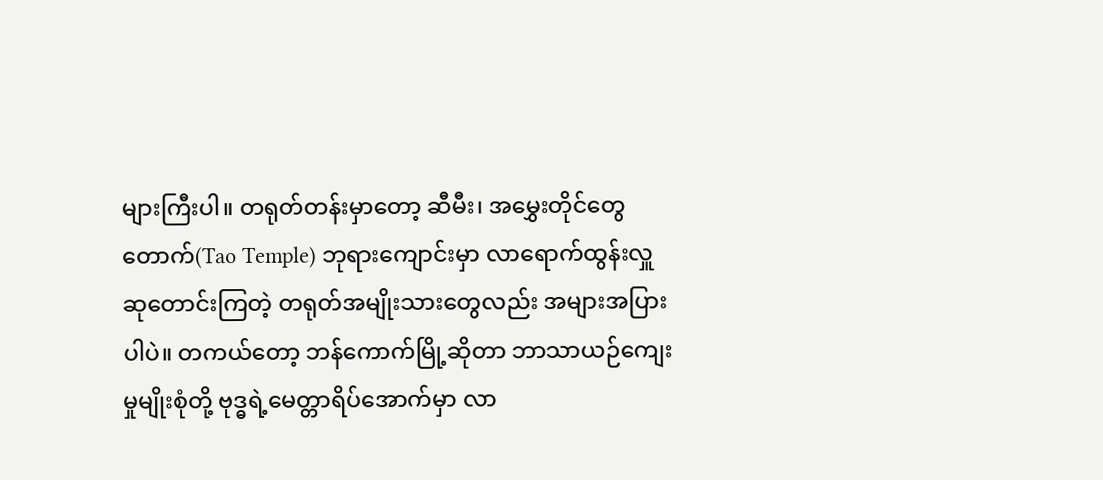များကြီးပါ။ တရုတ်တန်းမှာတော့ ဆီမီး၊ အမွှေးတိုင်တွေ တောက်(Tao Temple) ဘုရားကျောင်းမှာ လာရောက်ထွန်းလှူ ဆုတောင်းကြတဲ့ တရုတ်အမျိုးသားတွေလည်း အများအပြားပါပဲ။ တကယ်တော့ ဘန်ကောက်မြို့ဆိုတာ ဘာသာယဉ်ကျေးမှုမျိုးစုံတို့ ဗုဒ္ဓရဲ့မေတ္တာရိပ်အောက်မှာ လာ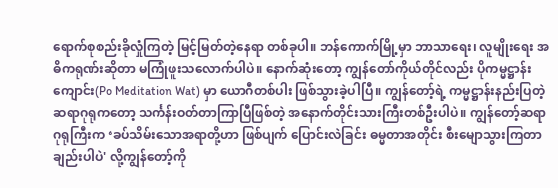ရောက်စုစည်းခိုလှုံကြတဲ့ မြင့်မြတ်တဲ့နေရာ တစ်ခုပါ။ ဘန်ကောက်မြို့မှာ ဘာသာရေး၊ လူမျိုးရေး အဓိကရုဏ်းဆိုတာ မကြုံဖူးသလောက်ပါပဲ။ နောက်ဆုံးတော့ ကျွန်တော်ကိုယ်တိုင်လည်း ပိုကမ္မဋ္ဌာန်းကျောင်း(Po Meditation Wat) မှာ ယောဂီတစ်ပါး ဖြစ်သွားခဲ့ပါပြီ။ ကျွန်တော့်ရဲ့ ကမ္မဋ္ဌာန်းနည်းပြတဲ့ ဆရာဂုရုကတော့ သင်္ကန်းဝတ်တာကြာပြီဖြစ်တဲ့ အနောက်တိုင်းသားကြီးတစ်ဦးပါပဲ။ ကျွန်တော့်ဆရာဂုရုကြီးက ‘ခပ်သိမ်းသောအရာတို့ဟာ ဖြစ်ပျက် ပြောင်းလဲခြင်း ဓမ္မတာအတိုင်း စီးမျောသွားကြတာချည်းပါပဲ' လို့ကျွန်တော့်ကို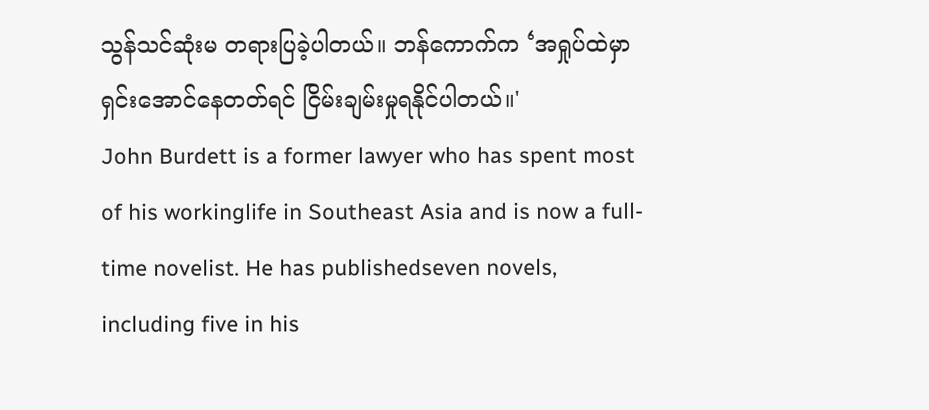သွန်သင်ဆုံးမ တရားပြခဲ့ပါတယ်။ ဘန်ကောက်က ‘အရှုပ်ထဲမှာ ရှင်းအောင်နေတတ်ရင် ငြိမ်းချမ်းမှုရနိုင်ပါတယ်။'
John Burdett is a former lawyer who has spent most of his workinglife in Southeast Asia and is now a full-time novelist. He has publishedseven novels, including five in his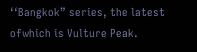‘‘Bangkok” series, the latest ofwhich is Vulture Peak.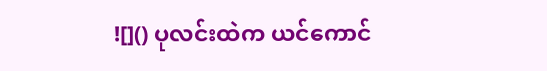![]() ပုလင်းထဲက ယင်ကောင်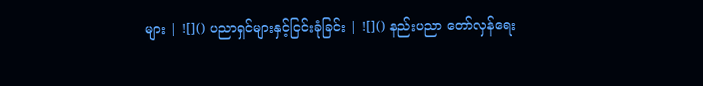များ | ![]() ပညာရှင်များနှင့်ငြင်းခုံခြင်း | ![]() နည်းပညာ တော်လှန်ရေး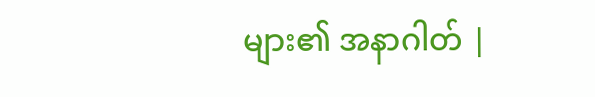များ၏ အနာဂါတ် |